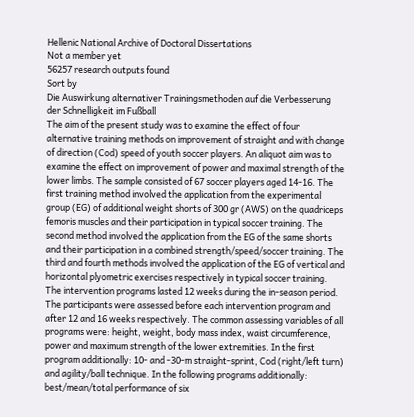Hellenic National Archive of Doctoral Dissertations
Not a member yet
56257 research outputs found
Sort by
Die Auswirkung alternativer Trainingsmethoden auf die Verbesserung der Schnelligkeit im Fußball
The aim of the present study was to examine the effect of four alternative training methods on improvement of straight and with change of direction (Cod) speed of youth soccer players. An aliquot aim was to examine the effect on improvement of power and maximal strength of the lower limbs. The sample consisted of 67 soccer players aged 14-16. The first training method involved the application from the experimental group (EG) of additional weight shorts of 300 gr (AWS) on the quadriceps femoris muscles and their participation in typical soccer training. The second method involved the application from the EG of the same shorts and their participation in a combined strength/speed/soccer training. The third and fourth methods involved the application of the EG of vertical and horizontal plyometric exercises respectively in typical soccer training. The intervention programs lasted 12 weeks during the in-season period. The participants were assessed before each intervention program and after 12 and 16 weeks respectively. The common assessing variables of all programs were: height, weight, body mass index, waist circumference, power and maximum strength of the lower extremities. In the first program additionally: 10- and -30-m straight-sprint, Cod (right/left turn) and agility/ball technique. In the following programs additionally: best/mean/total performance of six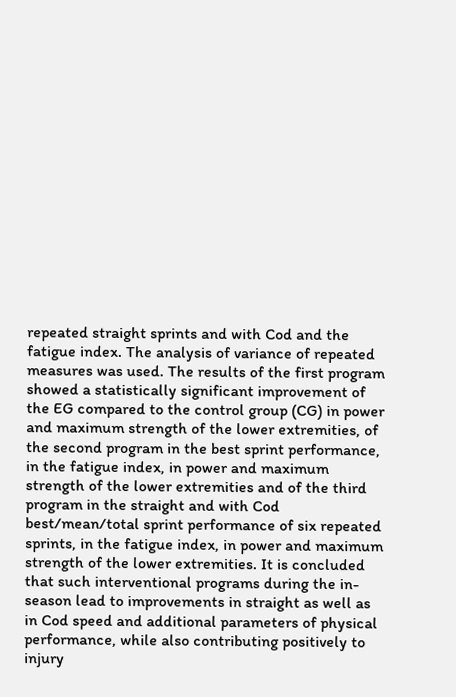repeated straight sprints and with Cod and the fatigue index. The analysis of variance of repeated measures was used. The results of the first program showed a statistically significant improvement of the EG compared to the control group (CG) in power and maximum strength of the lower extremities, of the second program in the best sprint performance, in the fatigue index, in power and maximum strength of the lower extremities and of the third program in the straight and with Cod best/mean/total sprint performance of six repeated sprints, in the fatigue index, in power and maximum strength of the lower extremities. It is concluded that such interventional programs during the in-season lead to improvements in straight as well as in Cod speed and additional parameters of physical performance, while also contributing positively to injury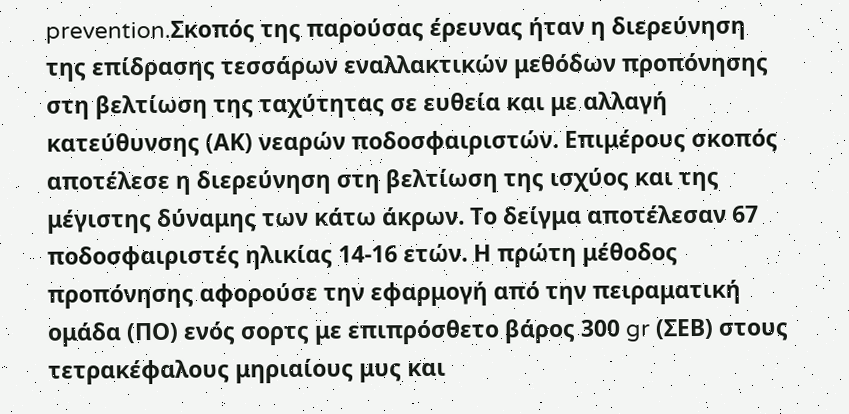prevention.Σκοπός της παρούσας έρευνας ήταν η διερεύνηση της επίδρασης τεσσάρων εναλλακτικών μεθόδων προπόνησης στη βελτίωση της ταχύτητας σε ευθεία και με αλλαγή κατεύθυνσης (ΑΚ) νεαρών ποδοσφαιριστών. Επιμέρους σκοπός αποτέλεσε η διερεύνηση στη βελτίωση της ισχύος και της μέγιστης δύναμης των κάτω άκρων. Το δείγμα αποτέλεσαν 67 ποδοσφαιριστές ηλικίας 14-16 ετών. Η πρώτη μέθοδος προπόνησης αφορούσε την εφαρμογή από την πειραματική ομάδα (ΠΟ) ενός σορτς με επιπρόσθετο βάρος 300 gr (ΣΕΒ) στους τετρακέφαλους μηριαίους μυς και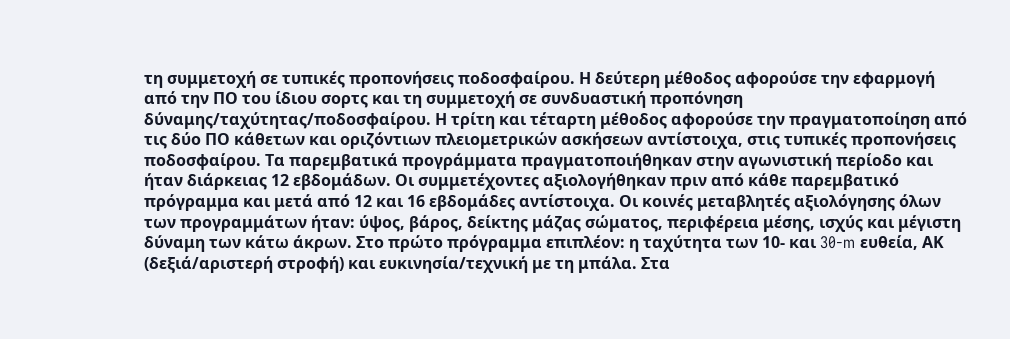τη συμμετοχή σε τυπικές προπονήσεις ποδοσφαίρου. Η δεύτερη μέθοδος αφορούσε την εφαρμογή από την ΠΟ του ίδιου σορτς και τη συμμετοχή σε συνδυαστική προπόνηση δύναμης/ταχύτητας/ποδοσφαίρου. Η τρίτη και τέταρτη μέθοδος αφορούσε την πραγματοποίηση από τις δύο ΠΟ κάθετων και οριζόντιων πλειομετρικών ασκήσεων αντίστοιχα, στις τυπικές προπονήσεις ποδοσφαίρου. Τα παρεμβατικά προγράμματα πραγματοποιήθηκαν στην αγωνιστική περίοδο και ήταν διάρκειας 12 εβδομάδων. Οι συμμετέχοντες αξιολογήθηκαν πριν από κάθε παρεμβατικό πρόγραμμα και μετά από 12 και 16 εβδομάδες αντίστοιχα. Οι κοινές μεταβλητές αξιολόγησης όλων των προγραμμάτων ήταν: ύψος, βάρος, δείκτης μάζας σώματος, περιφέρεια μέσης, ισχύς και μέγιστη δύναμη των κάτω άκρων. Στο πρώτο πρόγραμμα επιπλέον: η ταχύτητα των 10- και 30-m ευθεία, ΑΚ (δεξιά/αριστερή στροφή) και ευκινησία/τεχνική με τη μπάλα. Στα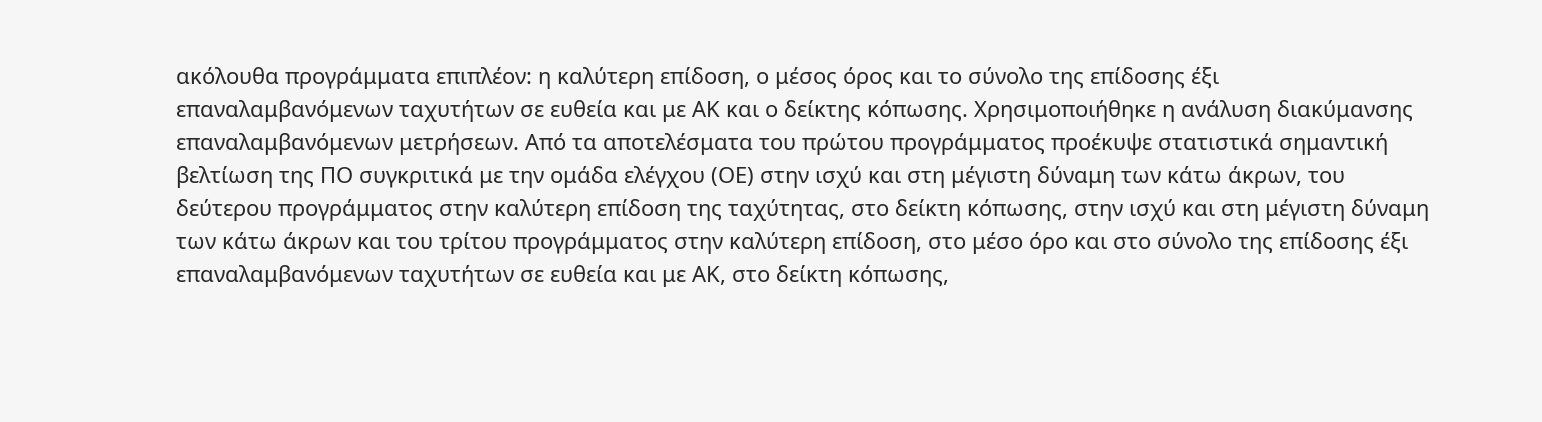ακόλουθα προγράμματα επιπλέον: η καλύτερη επίδοση, ο μέσος όρος και το σύνολο της επίδοσης έξι επαναλαμβανόμενων ταχυτήτων σε ευθεία και με ΑΚ και ο δείκτης κόπωσης. Χρησιμοποιήθηκε η ανάλυση διακύμανσης επαναλαμβανόμενων μετρήσεων. Από τα αποτελέσματα του πρώτου προγράμματος προέκυψε στατιστικά σημαντική βελτίωση της ΠΟ συγκριτικά με την ομάδα ελέγχου (ΟΕ) στην ισχύ και στη μέγιστη δύναμη των κάτω άκρων, του δεύτερου προγράμματος στην καλύτερη επίδοση της ταχύτητας, στο δείκτη κόπωσης, στην ισχύ και στη μέγιστη δύναμη των κάτω άκρων και του τρίτου προγράμματος στην καλύτερη επίδοση, στο μέσο όρο και στο σύνολο της επίδοσης έξι επαναλαμβανόμενων ταχυτήτων σε ευθεία και με ΑΚ, στο δείκτη κόπωσης,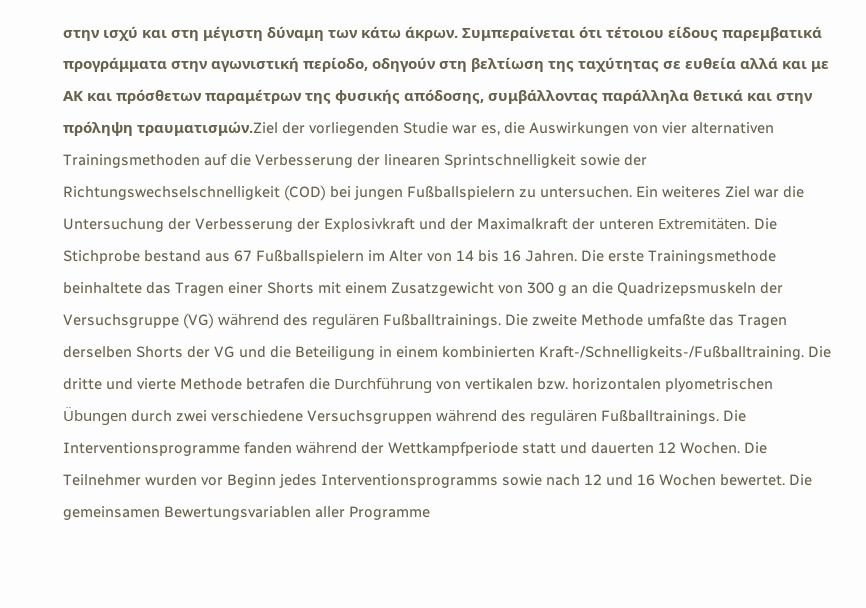στην ισχύ και στη μέγιστη δύναμη των κάτω άκρων. Συμπεραίνεται ότι τέτοιου είδους παρεμβατικά προγράμματα στην αγωνιστική περίοδο, οδηγούν στη βελτίωση της ταχύτητας σε ευθεία αλλά και με ΑΚ και πρόσθετων παραμέτρων της φυσικής απόδοσης, συμβάλλοντας παράλληλα θετικά και στην πρόληψη τραυματισμών.Ziel der vorliegenden Studie war es, die Auswirkungen von vier alternativen Trainingsmethoden auf die Verbesserung der linearen Sprintschnelligkeit sowie der Richtungswechselschnelligkeit (COD) bei jungen Fußballspielern zu untersuchen. Ein weiteres Ziel war die Untersuchung der Verbesserung der Explosivkraft und der Maximalkraft der unteren Extremitäten. Die Stichprobe bestand aus 67 Fußballspielern im Alter von 14 bis 16 Jahren. Die erste Trainingsmethode beinhaltete das Tragen einer Shorts mit einem Zusatzgewicht von 300 g an die Quadrizepsmuskeln der Versuchsgruppe (VG) während des regulären Fußballtrainings. Die zweite Methode umfaßte das Tragen derselben Shorts der VG und die Beteiligung in einem kombinierten Kraft-/Schnelligkeits-/Fußballtraining. Die dritte und vierte Methode betrafen die Durchführung von vertikalen bzw. horizontalen plyometrischen Übungen durch zwei verschiedene Versuchsgruppen während des regulären Fußballtrainings. Die Interventionsprogramme fanden während der Wettkampfperiode statt und dauerten 12 Wochen. Die Teilnehmer wurden vor Beginn jedes Interventionsprogramms sowie nach 12 und 16 Wochen bewertet. Die gemeinsamen Bewertungsvariablen aller Programme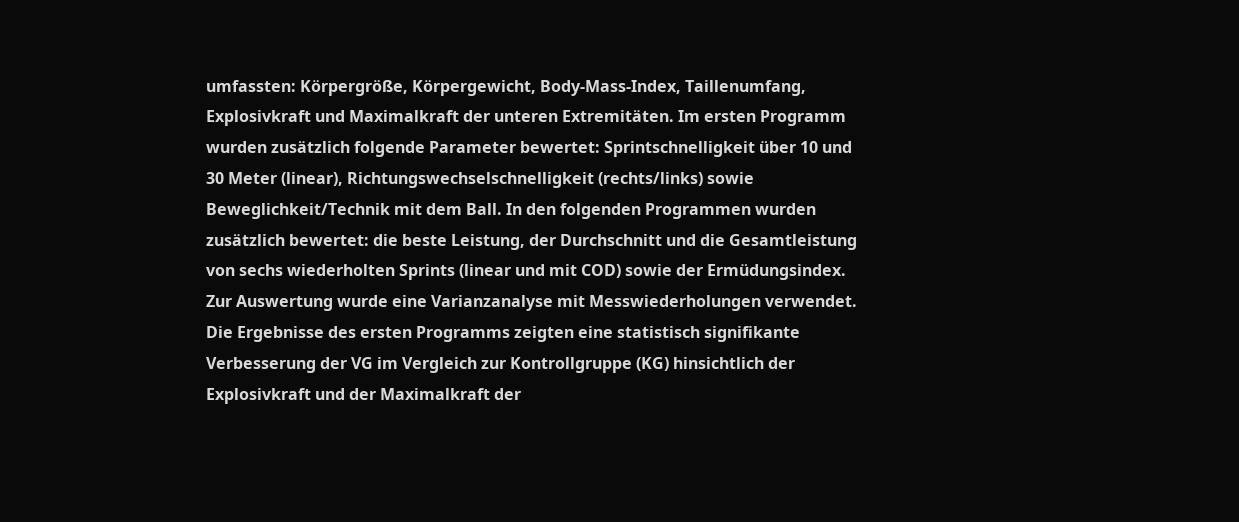umfassten: Körpergröße, Körpergewicht, Body-Mass-Index, Taillenumfang, Explosivkraft und Maximalkraft der unteren Extremitäten. Im ersten Programm wurden zusätzlich folgende Parameter bewertet: Sprintschnelligkeit über 10 und 30 Meter (linear), Richtungswechselschnelligkeit (rechts/links) sowie Beweglichkeit/Technik mit dem Ball. In den folgenden Programmen wurden zusätzlich bewertet: die beste Leistung, der Durchschnitt und die Gesamtleistung von sechs wiederholten Sprints (linear und mit COD) sowie der Ermüdungsindex. Zur Auswertung wurde eine Varianzanalyse mit Messwiederholungen verwendet. Die Ergebnisse des ersten Programms zeigten eine statistisch signifikante Verbesserung der VG im Vergleich zur Kontrollgruppe (KG) hinsichtlich der Explosivkraft und der Maximalkraft der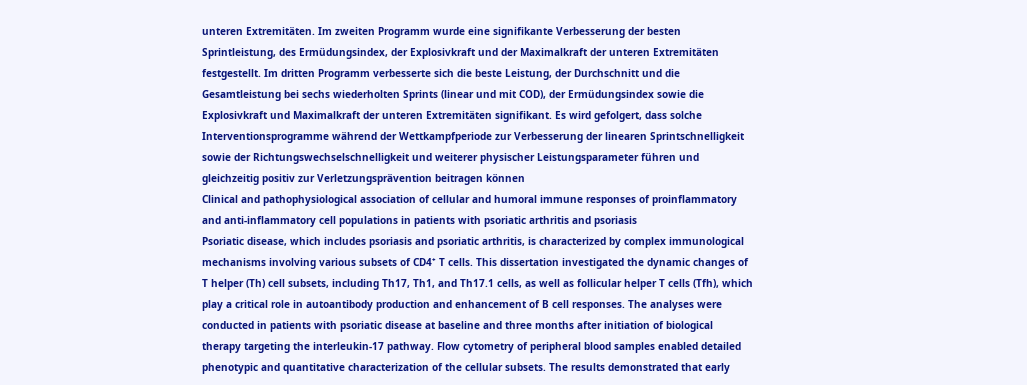unteren Extremitäten. Im zweiten Programm wurde eine signifikante Verbesserung der besten Sprintleistung, des Ermüdungsindex, der Explosivkraft und der Maximalkraft der unteren Extremitäten festgestellt. Im dritten Programm verbesserte sich die beste Leistung, der Durchschnitt und die Gesamtleistung bei sechs wiederholten Sprints (linear und mit COD), der Ermüdungsindex sowie die Explosivkraft und Maximalkraft der unteren Extremitäten signifikant. Es wird gefolgert, dass solche Interventionsprogramme während der Wettkampfperiode zur Verbesserung der linearen Sprintschnelligkeit sowie der Richtungswechselschnelligkeit und weiterer physischer Leistungsparameter führen und gleichzeitig positiv zur Verletzungsprävention beitragen können
Clinical and pathophysiological association of cellular and humoral immune responses of proinflammatory and anti-inflammatory cell populations in patients with psoriatic arthritis and psoriasis
Psoriatic disease, which includes psoriasis and psoriatic arthritis, is characterized by complex immunological mechanisms involving various subsets of CD4⁺ T cells. This dissertation investigated the dynamic changes of T helper (Th) cell subsets, including Th17, Th1, and Th17.1 cells, as well as follicular helper T cells (Tfh), which play a critical role in autoantibody production and enhancement of B cell responses. The analyses were conducted in patients with psoriatic disease at baseline and three months after initiation of biological therapy targeting the interleukin-17 pathway. Flow cytometry of peripheral blood samples enabled detailed phenotypic and quantitative characterization of the cellular subsets. The results demonstrated that early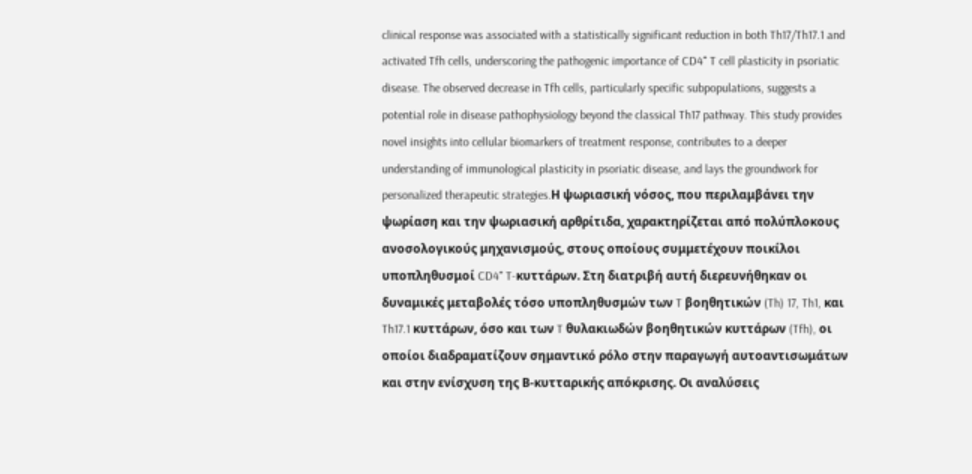clinical response was associated with a statistically significant reduction in both Th17/Th17.1 and activated Tfh cells, underscoring the pathogenic importance of CD4⁺ T cell plasticity in psoriatic disease. The observed decrease in Tfh cells, particularly specific subpopulations, suggests a potential role in disease pathophysiology beyond the classical Th17 pathway. This study provides novel insights into cellular biomarkers of treatment response, contributes to a deeper understanding of immunological plasticity in psoriatic disease, and lays the groundwork for personalized therapeutic strategies.Η ψωριασική νόσος, που περιλαμβάνει την ψωρίαση και την ψωριασική αρθρίτιδα, χαρακτηρίζεται από πολύπλοκους ανοσολογικούς μηχανισμούς, στους οποίους συμμετέχουν ποικίλοι υποπληθυσμοί CD4⁺ T-κυττάρων. Στη διατριβή αυτή διερευνήθηκαν οι δυναμικές μεταβολές τόσο υποπληθυσμών των T βοηθητικών (Th) 17, Th1, και Th17.1 κυττάρων, όσο και των T θυλακιωδών βοηθητικών κυττάρων (Tfh), οι οποίοι διαδραματίζουν σημαντικό ρόλο στην παραγωγή αυτοαντισωμάτων και στην ενίσχυση της Β-κυτταρικής απόκρισης. Οι αναλύσεις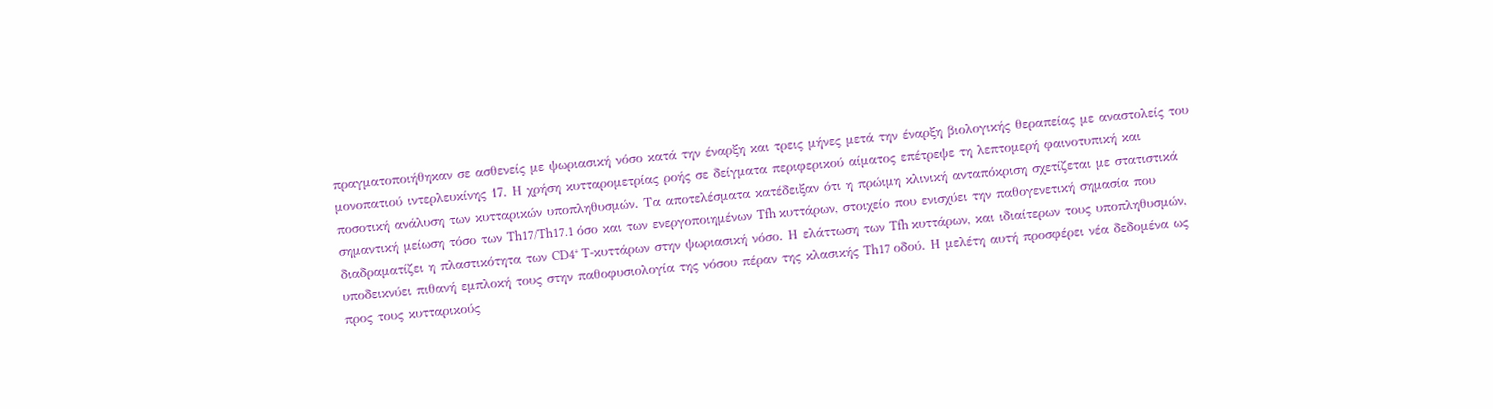πραγματοποιήθηκαν σε ασθενείς με ψωριασική νόσο κατά την έναρξη και τρεις μήνες μετά την έναρξη βιολογικής θεραπείας με αναστολείς του μονοπατιού ιντερλευκίνης 17. Η χρήση κυτταρομετρίας ροής σε δείγματα περιφερικού αίματος επέτρεψε τη λεπτομερή φαινοτυπική και ποσοτική ανάλυση των κυτταρικών υποπληθυσμών. Τα αποτελέσματα κατέδειξαν ότι η πρώιμη κλινική ανταπόκριση σχετίζεται με στατιστικά σημαντική μείωση τόσο των Th17/Th17.1 όσο και των ενεργοποιημένων Tfh κυττάρων, στοιχείο που ενισχύει την παθογενετική σημασία που διαδραματίζει η πλαστικότητα των CD4⁺ T-κυττάρων στην ψωριασική νόσο. Η ελάττωση των Tfh κυττάρων, και ιδιαίτερων τους υποπληθυσμών, υποδεικνύει πιθανή εμπλοκή τους στην παθοφυσιολογία της νόσου πέραν της κλασικής Th17 οδού. Η μελέτη αυτή προσφέρει νέα δεδομένα ως προς τους κυτταρικούς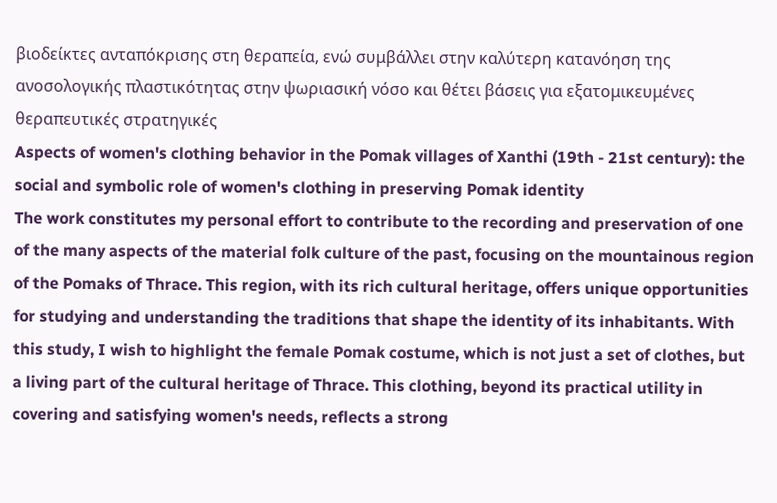βιοδείκτες ανταπόκρισης στη θεραπεία, ενώ συμβάλλει στην καλύτερη κατανόηση της ανοσολογικής πλαστικότητας στην ψωριασική νόσο και θέτει βάσεις για εξατομικευμένες θεραπευτικές στρατηγικές
Aspects of women's clothing behavior in the Pomak villages of Xanthi (19th - 21st century): the social and symbolic role of women's clothing in preserving Pomak identity
The work constitutes my personal effort to contribute to the recording and preservation of one of the many aspects of the material folk culture of the past, focusing on the mountainous region of the Pomaks of Thrace. This region, with its rich cultural heritage, offers unique opportunities for studying and understanding the traditions that shape the identity of its inhabitants. With this study, I wish to highlight the female Pomak costume, which is not just a set of clothes, but a living part of the cultural heritage of Thrace. This clothing, beyond its practical utility in covering and satisfying women's needs, reflects a strong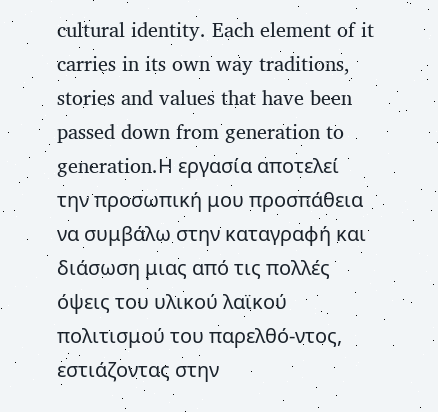cultural identity. Each element of it carries in its own way traditions, stories and values that have been passed down from generation to generation.Η εργασία αποτελεί την προσωπική μου προσπάθεια να συμβάλω στην καταγραφή και διάσωση μιας από τις πολλές όψεις του υλικού λαϊκού πολιτισμού του παρελθό-ντος, εστιάζοντας στην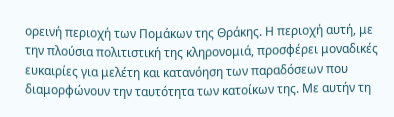ορεινή περιοχή των Πομάκων της Θράκης. Η περιοχή αυτή, με την πλούσια πολιτιστική της κληρονομιά, προσφέρει μοναδικές ευκαιρίες για μελέτη και κατανόηση των παραδόσεων που διαμορφώνουν την ταυτότητα των κατοίκων της. Με αυτήν τη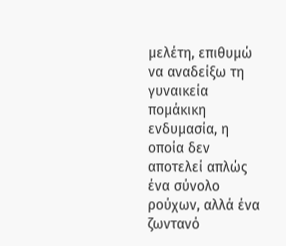μελέτη, επιθυμώ να αναδείξω τη γυναικεία πομάκικη ενδυμασία, η οποία δεν αποτελεί απλώς ένα σύνολο ρούχων, αλλά ένα ζωντανό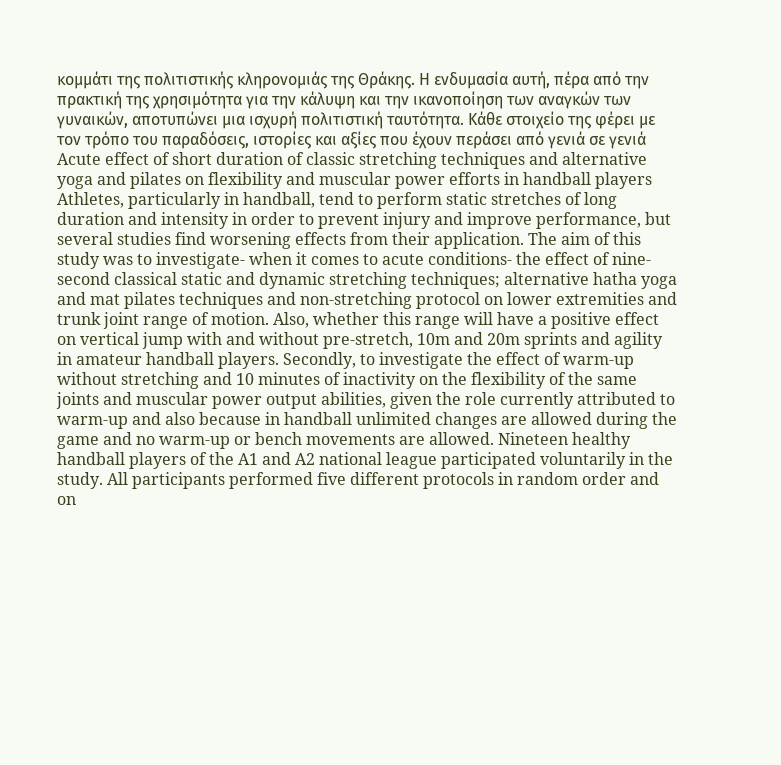κομμάτι της πολιτιστικής κληρονομιάς της Θράκης. Η ενδυμασία αυτή, πέρα από την πρακτική της χρησιμότητα για την κάλυψη και την ικανοποίηση των αναγκών των γυναικών, αποτυπώνει μια ισχυρή πολιτιστική ταυτότητα. Κάθε στοιχείο της φέρει με τον τρόπο του παραδόσεις, ιστορίες και αξίες που έχουν περάσει από γενιά σε γενιά
Acute effect of short duration of classic stretching techniques and alternative yoga and pilates on flexibility and muscular power efforts in handball players
Athletes, particularly in handball, tend to perform static stretches of long duration and intensity in order to prevent injury and improve performance, but several studies find worsening effects from their application. The aim of this study was to investigate- when it comes to acute conditions- the effect of nine-second classical static and dynamic stretching techniques; alternative hatha yoga and mat pilates techniques and non-stretching protocol on lower extremities and trunk joint range of motion. Also, whether this range will have a positive effect on vertical jump with and without pre-stretch, 10m and 20m sprints and agility in amateur handball players. Secondly, to investigate the effect of warm-up without stretching and 10 minutes of inactivity on the flexibility of the same joints and muscular power output abilities, given the role currently attributed to warm-up and also because in handball unlimited changes are allowed during the game and no warm-up or bench movements are allowed. Nineteen healthy handball players of the A1 and A2 national league participated voluntarily in the study. All participants performed five different protocols in random order and on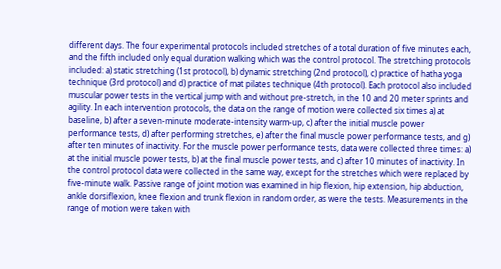different days. The four experimental protocols included stretches of a total duration of five minutes each, and the fifth included only equal duration walking which was the control protocol. The stretching protocols included: a) static stretching (1st protocol), b) dynamic stretching (2nd protocol), c) practice of hatha yoga technique (3rd protocol) and d) practice of mat pilates technique (4th protocol). Each protocol also included muscular power tests in the vertical jump with and without pre-stretch, in the 10 and 20 meter sprints and agility. In each intervention protocols, the data on the range of motion were collected six times a) at baseline, b) after a seven-minute moderate-intensity warm-up, c) after the initial muscle power performance tests, d) after performing stretches, e) after the final muscle power performance tests, and g) after ten minutes of inactivity. For the muscle power performance tests, data were collected three times: a) at the initial muscle power tests, b) at the final muscle power tests, and c) after 10 minutes of inactivity. In the control protocol data were collected in the same way, except for the stretches which were replaced by five-minute walk. Passive range of joint motion was examined in hip flexion, hip extension, hip abduction, ankle dorsiflexion, knee flexion and trunk flexion in random order, as were the tests. Measurements in the range of motion were taken with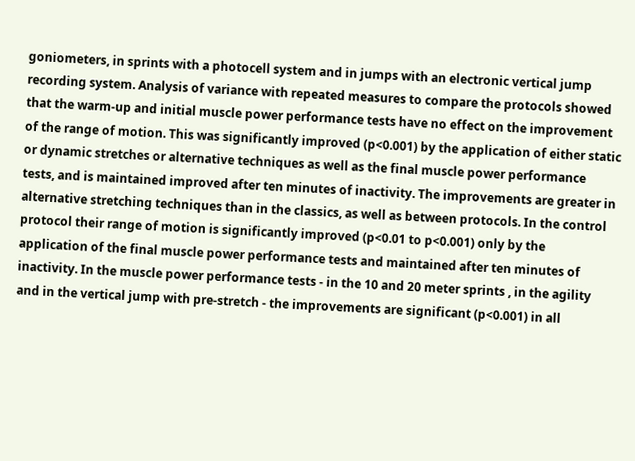goniometers, in sprints with a photocell system and in jumps with an electronic vertical jump recording system. Analysis of variance with repeated measures to compare the protocols showed that the warm-up and initial muscle power performance tests have no effect on the improvement of the range of motion. This was significantly improved (p<0.001) by the application of either static or dynamic stretches or alternative techniques as well as the final muscle power performance tests, and is maintained improved after ten minutes of inactivity. The improvements are greater in alternative stretching techniques than in the classics, as well as between protocols. In the control protocol their range of motion is significantly improved (p<0.01 to p<0.001) only by the application of the final muscle power performance tests and maintained after ten minutes of inactivity. In the muscle power performance tests - in the 10 and 20 meter sprints , in the agility and in the vertical jump with pre-stretch - the improvements are significant (p<0.001) in all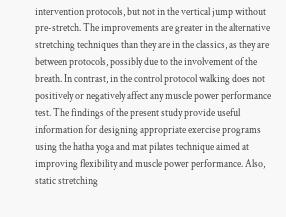intervention protocols, but not in the vertical jump without pre-stretch. The improvements are greater in the alternative stretching techniques than they are in the classics, as they are between protocols, possibly due to the involvement of the breath. In contrast, in the control protocol walking does not positively or negatively affect any muscle power performance test. The findings of the present study provide useful information for designing appropriate exercise programs using the hatha yoga and mat pilates technique aimed at improving flexibility and muscle power performance. Also, static stretching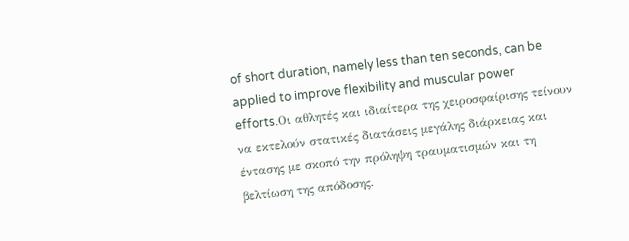of short duration, namely less than ten seconds, can be applied to improve flexibility and muscular power efforts.Οι αθλητές και ιδιαίτερα της χειροσφαίρισης τείνουν να εκτελούν στατικές διατάσεις μεγάλης διάρκειας και έντασης με σκοπό την πρόληψη τραυματισμών και τη βελτίωση της απόδοσης.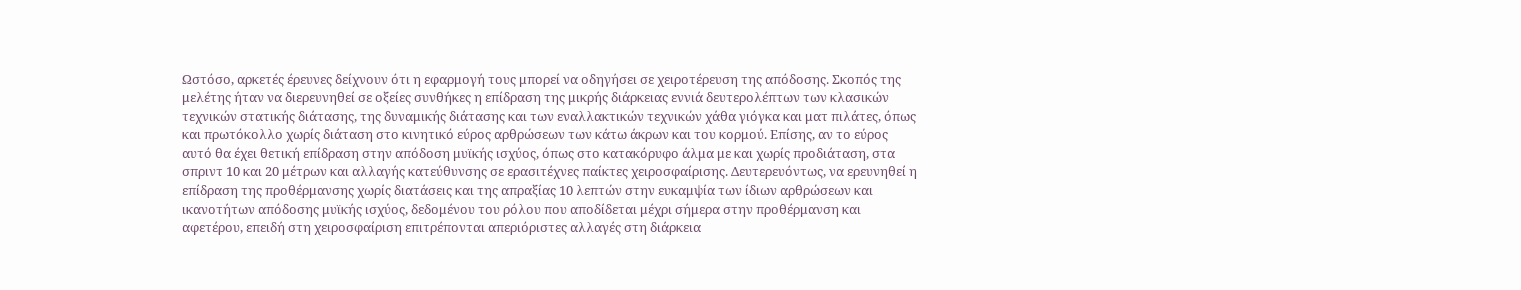Ωστόσο, αρκετές έρευνες δείχνουν ότι η εφαρμογή τους μπορεί να οδηγήσει σε χειροτέρευση της απόδοσης. Σκοπός της μελέτης ήταν να διερευνηθεί σε οξείες συνθήκες η επίδραση της μικρής διάρκειας εννιά δευτερολέπτων των κλασικών τεχνικών στατικής διάτασης, της δυναμικής διάτασης και των εναλλακτικών τεχνικών χάθα γιόγκα και ματ πιλάτες, όπως και πρωτόκολλο χωρίς διάταση στο κινητικό εύρος αρθρώσεων των κάτω άκρων και του κορμού. Επίσης, αν το εύρος αυτό θα έχει θετική επίδραση στην απόδοση μυϊκής ισχύος, όπως στο κατακόρυφο άλμα με και χωρίς προδιάταση, στα σπριντ 10 και 20 μέτρων και αλλαγής κατεύθυνσης σε ερασιτέχνες παίκτες χειροσφαίρισης. Δευτερευόντως, να ερευνηθεί η επίδραση της προθέρμανσης χωρίς διατάσεις και της απραξίας 10 λεπτών στην ευκαμψία των ίδιων αρθρώσεων και ικανοτήτων απόδοσης μυϊκής ισχύος, δεδομένου του ρόλου που αποδίδεται μέχρι σήμερα στην προθέρμανση και αφετέρου, επειδή στη χειροσφαίριση επιτρέπονται απεριόριστες αλλαγές στη διάρκεια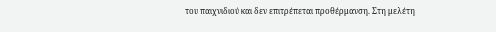του παιχνιδιού και δεν επιτρέπεται προθέρμανση. Στη μελέτη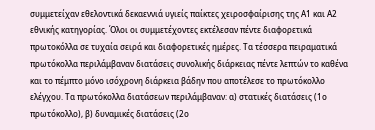συμμετείχαν εθελοντικά δεκαεννιά υγιείς παίκτες χειροσφαίρισης της Α1 και Α2 εθνικής κατηγορίας. Όλοι οι συμμετέχοντες εκτέλεσαν πέντε διαφορετικά πρωτοκόλλα σε τυχαία σειρά και διαφορετικές ημέρες. Τα τέσσερα πειραματικά πρωτόκολλα περιλάμβαναν διατάσεις συνολικής διάρκειας πέντε λεπτών το καθένα και το πέμπτο μόνο ισόχρονη διάρκεια βάδην που αποτέλεσε το πρωτόκολλο ελέγχου. Τα πρωτόκολλα διατάσεων περιλάμβαναν: α) στατικές διατάσεις (1ο πρωτόκολλο), β) δυναμικές διατάσεις (2ο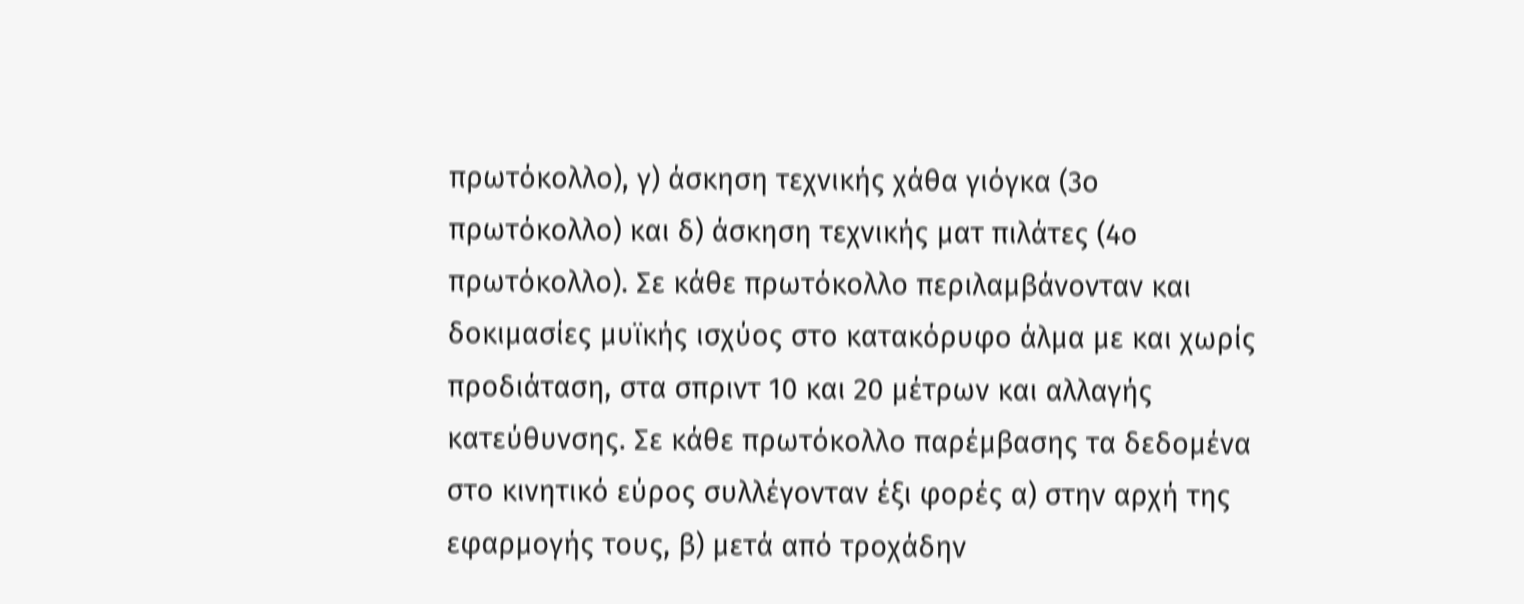πρωτόκολλο), γ) άσκηση τεχνικής χάθα γιόγκα (3ο πρωτόκολλο) και δ) άσκηση τεχνικής ματ πιλάτες (4ο πρωτόκολλο). Σε κάθε πρωτόκολλο περιλαμβάνονταν και δοκιμασίες μυϊκής ισχύος στο κατακόρυφο άλμα με και χωρίς προδιάταση, στα σπριντ 10 και 20 μέτρων και αλλαγής κατεύθυνσης. Σε κάθε πρωτόκολλο παρέμβασης τα δεδομένα στο κινητικό εύρος συλλέγονταν έξι φορές α) στην αρχή της εφαρμογής τους, β) μετά από τροχάδην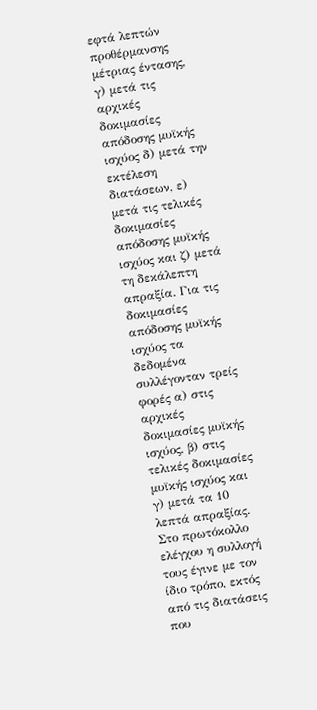εφτά λεπτών προθέρμανσης μέτριας έντασης, γ) μετά τις αρχικές δοκιμασίες απόδοσης μυϊκής ισχύος δ) μετά την εκτέλεση διατάσεων, ε) μετά τις τελικές δοκιμασίες απόδοσης μυϊκής ισχύος και ζ) μετά τη δεκάλεπτη απραξία. Για τις δοκιμασίες απόδοσης μυϊκής ισχύος τα δεδομένα συλλέγονταν τρείς φορές α) στις αρχικές δοκιμασίες μυϊκής ισχύος, β) στις τελικές δοκιμασίες μυϊκής ισχύος και γ) μετά τα 10 λεπτά απραξίας. Στο πρωτόκολλο ελέγχου η συλλογή τους έγινε με τον ίδιο τρόπο, εκτός από τις διατάσεις που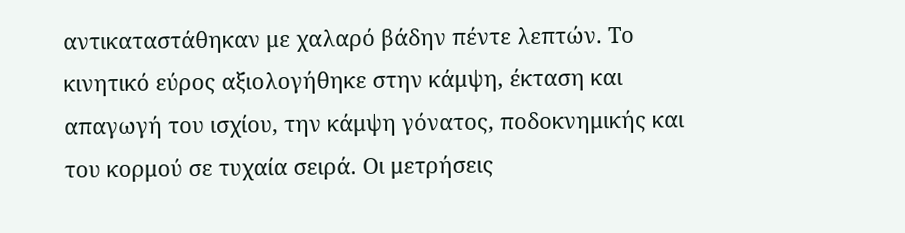αντικαταστάθηκαν με χαλαρό βάδην πέντε λεπτών. Το κινητικό εύρος αξιολογήθηκε στην κάμψη, έκταση και απαγωγή του ισχίου, την κάμψη γόνατος, ποδοκνημικής και του κορμού σε τυχαία σειρά. Οι μετρήσεις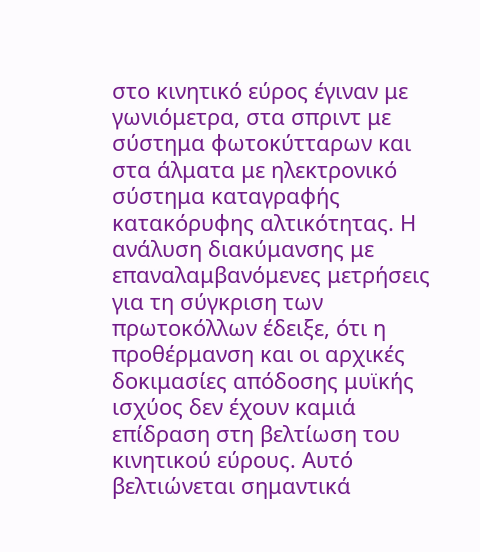στο κινητικό εύρος έγιναν με γωνιόμετρα, στα σπριντ με σύστημα φωτοκύτταρων και στα άλματα με ηλεκτρονικό σύστημα καταγραφής κατακόρυφης αλτικότητας. Η ανάλυση διακύμανσης με επαναλαμβανόμενες μετρήσεις για τη σύγκριση των πρωτοκόλλων έδειξε, ότι η προθέρμανση και οι αρχικές δοκιμασίες απόδοσης μυϊκής ισχύος δεν έχουν καμιά επίδραση στη βελτίωση του κινητικού εύρους. Αυτό βελτιώνεται σημαντικά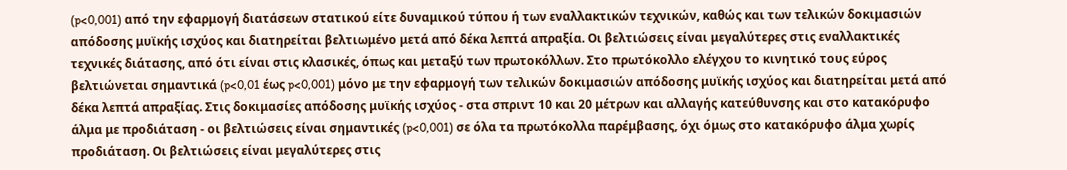(p<0,001) από την εφαρμογή διατάσεων στατικού είτε δυναμικού τύπου ή των εναλλακτικών τεχνικών, καθώς και των τελικών δοκιμασιών απόδοσης μυϊκής ισχύος και διατηρείται βελτιωμένο μετά από δέκα λεπτά απραξία. Οι βελτιώσεις είναι μεγαλύτερες στις εναλλακτικές τεχνικές διάτασης, από ότι είναι στις κλασικές, όπως και μεταξύ των πρωτοκόλλων. Στο πρωτόκολλο ελέγχου το κινητικό τους εύρος βελτιώνεται σημαντικά (p<0,01 έως p<0,001) μόνο με την εφαρμογή των τελικών δοκιμασιών απόδοσης μυϊκής ισχύος και διατηρείται μετά από δέκα λεπτά απραξίας. Στις δοκιμασίες απόδοσης μυϊκής ισχύος - στα σπριντ 10 και 20 μέτρων και αλλαγής κατεύθυνσης και στο κατακόρυφο άλμα με προδιάταση - οι βελτιώσεις είναι σημαντικές (p<0,001) σε όλα τα πρωτόκολλα παρέμβασης, όχι όμως στο κατακόρυφο άλμα χωρίς προδιάταση. Οι βελτιώσεις είναι μεγαλύτερες στις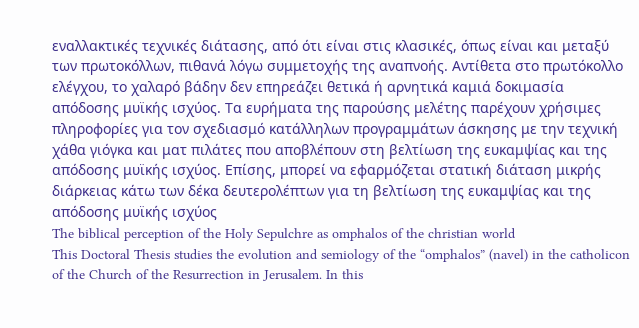εναλλακτικές τεχνικές διάτασης, από ότι είναι στις κλασικές, όπως είναι και μεταξύ των πρωτοκόλλων, πιθανά λόγω συμμετοχής της αναπνοής. Αντίθετα στο πρωτόκολλο ελέγχου, το χαλαρό βάδην δεν επηρεάζει θετικά ή αρνητικά καμιά δοκιμασία απόδοσης μυϊκής ισχύος. Τα ευρήματα της παρούσης μελέτης παρέχουν χρήσιμες πληροφορίες για τον σχεδιασμό κατάλληλων προγραμμάτων άσκησης με την τεχνική χάθα γιόγκα και ματ πιλάτες που αποβλέπουν στη βελτίωση της ευκαμψίας και της απόδοσης μυϊκής ισχύος. Επίσης, μπορεί να εφαρμόζεται στατική διάταση μικρής διάρκειας κάτω των δέκα δευτερολέπτων για τη βελτίωση της ευκαμψίας και της απόδοσης μυϊκής ισχύος
The biblical perception of the Holy Sepulchre as omphalos of the christian world
This Doctoral Thesis studies the evolution and semiology of the “omphalos” (navel) in the catholicon of the Church of the Resurrection in Jerusalem. In this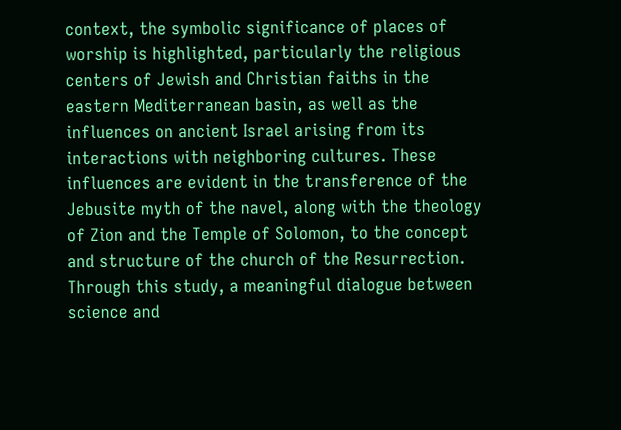context, the symbolic significance of places of worship is highlighted, particularly the religious centers of Jewish and Christian faiths in the eastern Mediterranean basin, as well as the influences on ancient Israel arising from its interactions with neighboring cultures. These influences are evident in the transference of the Jebusite myth of the navel, along with the theology of Zion and the Temple of Solomon, to the concept and structure of the church of the Resurrection. Through this study, a meaningful dialogue between science and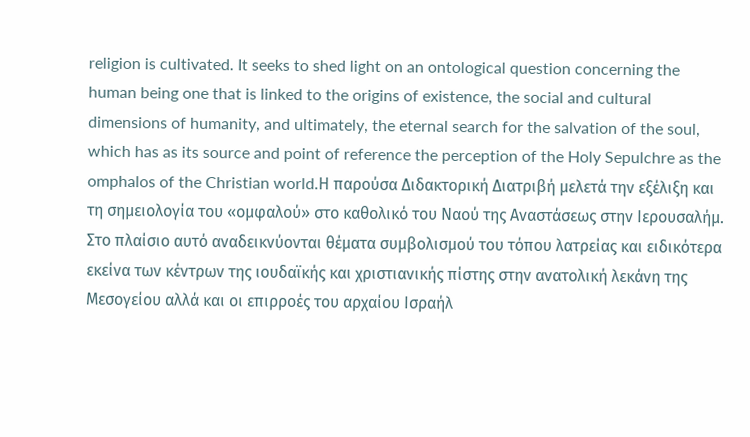religion is cultivated. It seeks to shed light on an ontological question concerning the human being one that is linked to the origins of existence, the social and cultural dimensions of humanity, and ultimately, the eternal search for the salvation of the soul, which has as its source and point of reference the perception of the Holy Sepulchre as the omphalos of the Christian world.Η παρούσα Διδακτορική Διατριβή μελετά την εξέλιξη και τη σημειολογία του «ομφαλού» στο καθολικό του Ναού της Αναστάσεως στην Ιερουσαλήμ. Στο πλαίσιο αυτό αναδεικνύονται θέματα συμβολισμού του τόπου λατρείας και ειδικότερα εκείνα των κέντρων της ιουδαϊκής και χριστιανικής πίστης στην ανατολική λεκάνη της Μεσογείου αλλά και οι επιρροές του αρχαίου Ισραήλ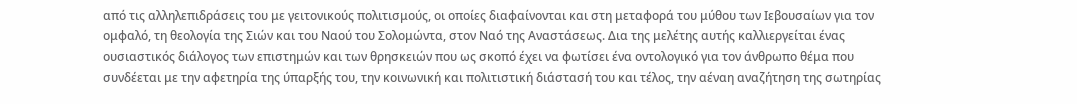από τις αλληλεπιδράσεις του με γειτονικούς πολιτισμούς, οι οποίες διαφαίνονται και στη μεταφορά του μύθου των Ιεβουσαίων για τον ομφαλό, τη θεολογία της Σιών και του Ναού του Σολομώντα, στον Ναό της Αναστάσεως. Δια της μελέτης αυτής καλλιεργείται ένας ουσιαστικός διάλογος των επιστημών και των θρησκειών που ως σκοπό έχει να φωτίσει ένα οντολογικό για τον άνθρωπο θέμα που συνδέεται με την αφετηρία της ύπαρξής του, την κοινωνική και πολιτιστική διάστασή του και τέλος, την αέναη αναζήτηση της σωτηρίας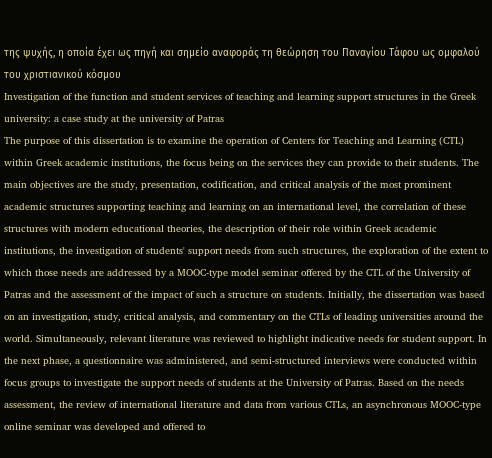της ψυχής, η οποία έχει ως πηγή και σημείο αναφοράς τη θεώρηση του Παναγίου Τάφου ως ομφαλού του χριστιανικού κόσμου
Investigation of the function and student services of teaching and learning support structures in the Greek university: a case study at the university of Patras
The purpose of this dissertation is to examine the operation of Centers for Teaching and Learning (CTL) within Greek academic institutions, the focus being on the services they can provide to their students. The main objectives are the study, presentation, codification, and critical analysis of the most prominent academic structures supporting teaching and learning on an international level, the correlation of these structures with modern educational theories, the description of their role within Greek academic institutions, the investigation of students' support needs from such structures, the exploration of the extent to which those needs are addressed by a MOOC-type model seminar offered by the CTL of the University of Patras and the assessment of the impact of such a structure on students. Initially, the dissertation was based on an investigation, study, critical analysis, and commentary on the CTLs of leading universities around the world. Simultaneously, relevant literature was reviewed to highlight indicative needs for student support. In the next phase, a questionnaire was administered, and semi-structured interviews were conducted within focus groups to investigate the support needs of students at the University of Patras. Based on the needs assessment, the review of international literature and data from various CTLs, an asynchronous MOOC-type online seminar was developed and offered to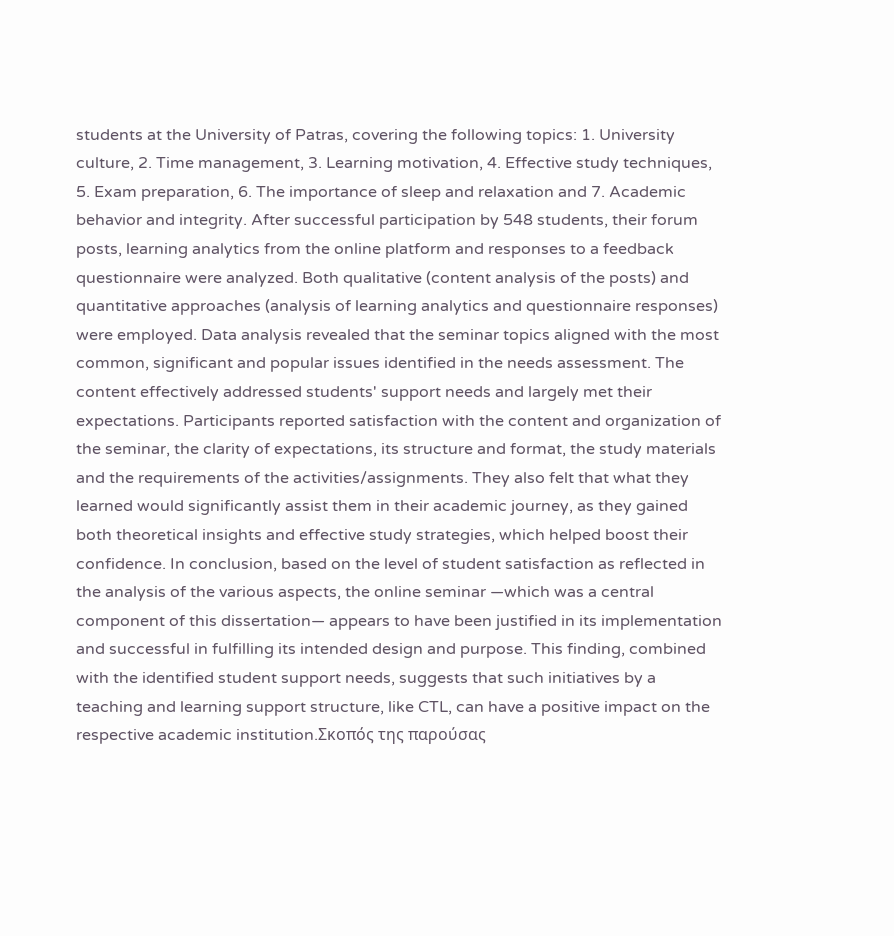students at the University of Patras, covering the following topics: 1. University culture, 2. Time management, 3. Learning motivation, 4. Effective study techniques, 5. Exam preparation, 6. The importance of sleep and relaxation and 7. Academic behavior and integrity. After successful participation by 548 students, their forum posts, learning analytics from the online platform and responses to a feedback questionnaire were analyzed. Both qualitative (content analysis of the posts) and quantitative approaches (analysis of learning analytics and questionnaire responses) were employed. Data analysis revealed that the seminar topics aligned with the most common, significant and popular issues identified in the needs assessment. The content effectively addressed students' support needs and largely met their expectations. Participants reported satisfaction with the content and organization of the seminar, the clarity of expectations, its structure and format, the study materials and the requirements of the activities/assignments. They also felt that what they learned would significantly assist them in their academic journey, as they gained both theoretical insights and effective study strategies, which helped boost their confidence. In conclusion, based on the level of student satisfaction as reflected in the analysis of the various aspects, the online seminar —which was a central component of this dissertation— appears to have been justified in its implementation and successful in fulfilling its intended design and purpose. This finding, combined with the identified student support needs, suggests that such initiatives by a teaching and learning support structure, like CTL, can have a positive impact on the respective academic institution.Σκοπός της παρούσας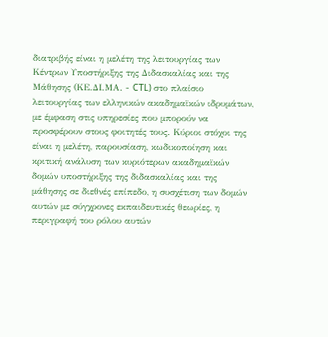διατριβής είναι η μελέτη της λειτουργίας των Κέντρων Υποστήριξης της Διδασκαλίας και της Μάθησης (ΚΕ.ΔΙ.ΜΑ. - CTL) στο πλαίσιο λειτουργίας των ελληνικών ακαδημαϊκών ιδρυμάτων, με έμφαση στις υπηρεσίες που μπορούν να προσφέρουν στους φοιτητές τους. Κύριοι στόχοι της είναι η μελέτη, παρουσίαση, κωδικοποίηση και κριτική ανάλυση των κυριότερων ακαδημαϊκών δομών υποστήριξης της διδασκαλίας και της μάθησης σε διεθνές επίπεδο, η συσχέτιση των δομών αυτών με σύγχρονες εκπαιδευτικές θεωρίες, η περιγραφή του ρόλου αυτών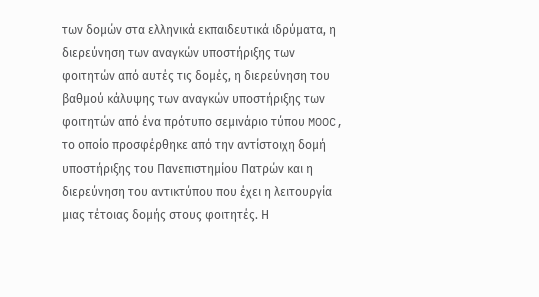των δομών στα ελληνικά εκπαιδευτικά ιδρύματα, η διερεύνηση των αναγκών υποστήριξης των φοιτητών από αυτές τις δομές, η διερεύνηση του βαθμού κάλυψης των αναγκών υποστήριξης των φοιτητών από ένα πρότυπο σεμινάριο τύπου MOOC, το οποίο προσφέρθηκε από την αντίστοιχη δομή υποστήριξης του Πανεπιστημίου Πατρών και η διερεύνηση του αντικτύπου που έχει η λειτουργία μιας τέτοιας δομής στους φοιτητές. Η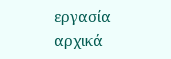εργασία αρχικά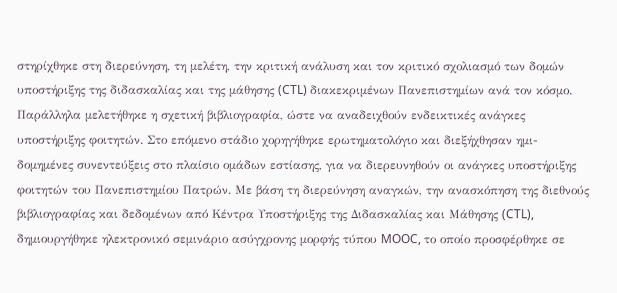στηρίχθηκε στη διερεύνηση, τη μελέτη, την κριτική ανάλυση και τον κριτικό σχολιασμό των δομών υποστήριξης της διδασκαλίας και της μάθησης (CTL) διακεκριμένων Πανεπιστημίων ανά τον κόσμο. Παράλληλα μελετήθηκε η σχετική βιβλιογραφία, ώστε να αναδειχθούν ενδεικτικές ανάγκες υποστήριξης φοιτητών. Στο επόμενο στάδιο χορηγήθηκε ερωτηματολόγιο και διεξήχθησαν ημι-δομημένες συνεντεύξεις στο πλαίσιο ομάδων εστίασης, για να διερευνηθούν οι ανάγκες υποστήριξης φοιτητών του Πανεπιστημίου Πατρών. Με βάση τη διερεύνηση αναγκών, την ανασκόπηση της διεθνούς βιβλιογραφίας και δεδομένων από Κέντρα Υποστήριξης της Διδασκαλίας και Μάθησης (CTL), δημιουργήθηκε ηλεκτρονικό σεμινάριο ασύγχρονης μορφής τύπου MOOC, το οποίο προσφέρθηκε σε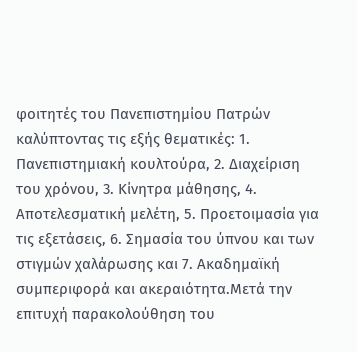φοιτητές του Πανεπιστημίου Πατρών καλύπτοντας τις εξής θεματικές: 1. Πανεπιστημιακή κουλτούρα, 2. Διαχείριση του χρόνου, 3. Κίνητρα μάθησης, 4. Αποτελεσματική μελέτη, 5. Προετοιμασία για τις εξετάσεις, 6. Σημασία του ύπνου και των στιγμών χαλάρωσης και 7. Ακαδημαϊκή συμπεριφορά και ακεραιότητα.Μετά την επιτυχή παρακολούθηση του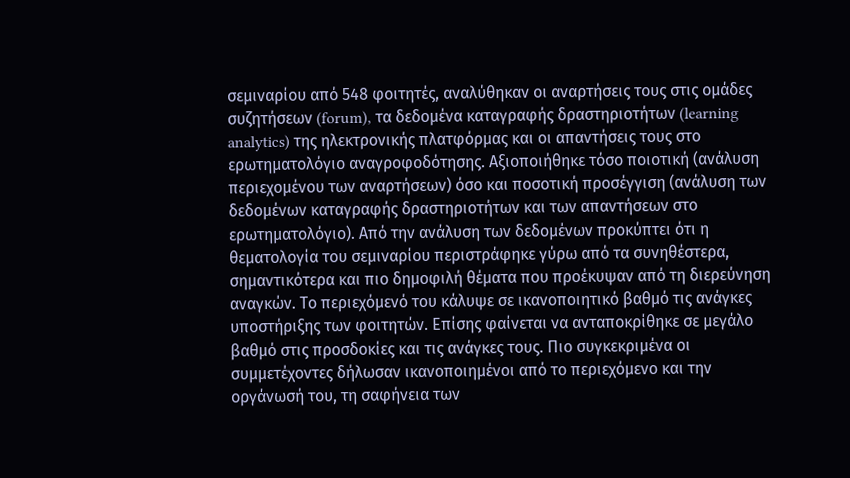σεμιναρίου από 548 φοιτητές, αναλύθηκαν οι αναρτήσεις τους στις ομάδες συζητήσεων (forum), τα δεδομένα καταγραφής δραστηριοτήτων (learning analytics) της ηλεκτρονικής πλατφόρμας και οι απαντήσεις τους στο ερωτηματολόγιο αναγροφοδότησης. Αξιοποιήθηκε τόσο ποιοτική (ανάλυση περιεχομένου των αναρτήσεων) όσο και ποσοτική προσέγγιση (ανάλυση των δεδομένων καταγραφής δραστηριοτήτων και των απαντήσεων στο ερωτηματολόγιο). Από την ανάλυση των δεδομένων προκύπτει ότι η θεματολογία του σεμιναρίου περιστράφηκε γύρω από τα συνηθέστερα, σημαντικότερα και πιο δημοφιλή θέματα που προέκυψαν από τη διερεύνηση αναγκών. Το περιεχόμενό του κάλυψε σε ικανοποιητικό βαθμό τις ανάγκες υποστήριξης των φοιτητών. Επίσης φαίνεται να ανταποκρίθηκε σε μεγάλο βαθμό στις προσδοκίες και τις ανάγκες τους. Πιο συγκεκριμένα οι συμμετέχοντες δήλωσαν ικανοποιημένοι από το περιεχόμενο και την οργάνωσή του, τη σαφήνεια των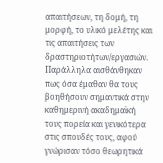απαιτήσεων, τη δομή, τη μορφή, το υλικό μελέτης και τις απαιτήσεις των δραστηριοτήτων/εργασιών. Παράλληλα αισθάνθηκαν πως όσα έμαθαν θα τους βοηθήσουν σημαντικά στην καθημερινή ακαδημαϊκή τους πορεία και γενικότερα στις σπουδές τους, αφού γνώρισαν τόσο θεωρητικά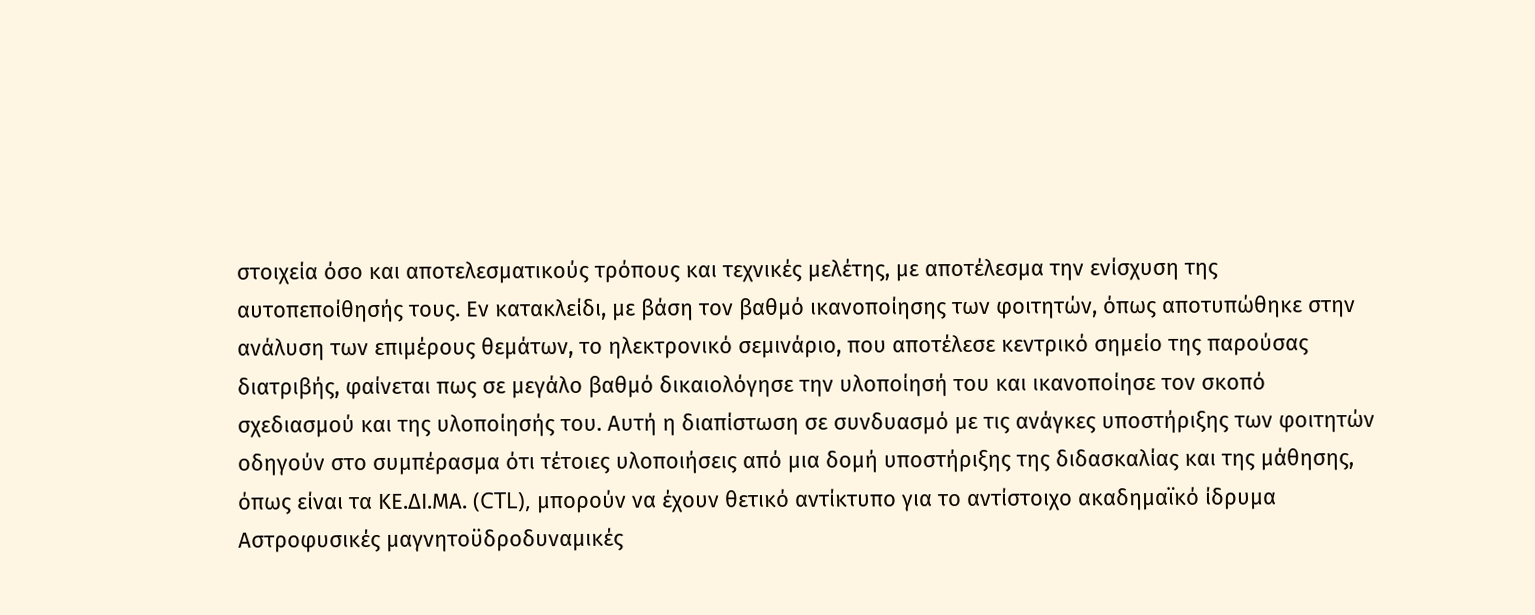στοιχεία όσο και αποτελεσματικούς τρόπους και τεχνικές μελέτης, με αποτέλεσμα την ενίσχυση της αυτοπεποίθησής τους. Εν κατακλείδι, με βάση τον βαθμό ικανοποίησης των φοιτητών, όπως αποτυπώθηκε στην ανάλυση των επιμέρους θεμάτων, το ηλεκτρονικό σεμινάριο, που αποτέλεσε κεντρικό σημείο της παρούσας διατριβής, φαίνεται πως σε μεγάλο βαθμό δικαιολόγησε την υλοποίησή του και ικανοποίησε τον σκοπό σχεδιασμού και της υλοποίησής του. Αυτή η διαπίστωση σε συνδυασμό με τις ανάγκες υποστήριξης των φοιτητών οδηγούν στο συμπέρασμα ότι τέτοιες υλοποιήσεις από μια δομή υποστήριξης της διδασκαλίας και της μάθησης, όπως είναι τα ΚΕ.ΔΙ.ΜΑ. (CTL), μπορούν να έχουν θετικό αντίκτυπο για το αντίστοιχο ακαδημαϊκό ίδρυμα
Αστροφυσικές μαγνητοϋδροδυναμικές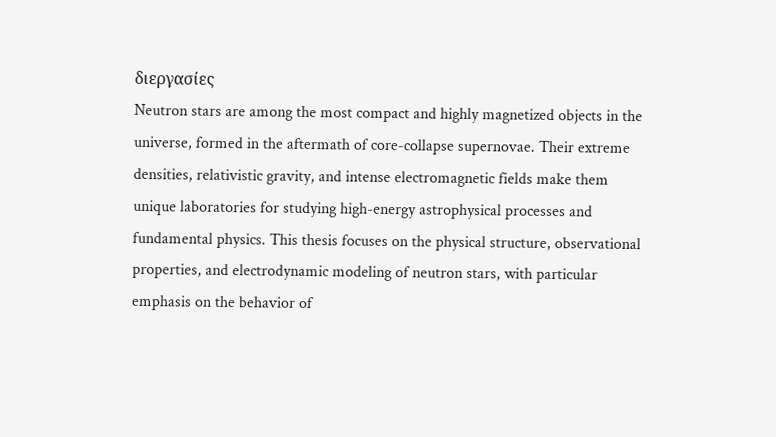διεργασίες
Neutron stars are among the most compact and highly magnetized objects in the universe, formed in the aftermath of core-collapse supernovae. Their extreme densities, relativistic gravity, and intense electromagnetic fields make them unique laboratories for studying high-energy astrophysical processes and fundamental physics. This thesis focuses on the physical structure, observational properties, and electrodynamic modeling of neutron stars, with particular emphasis on the behavior of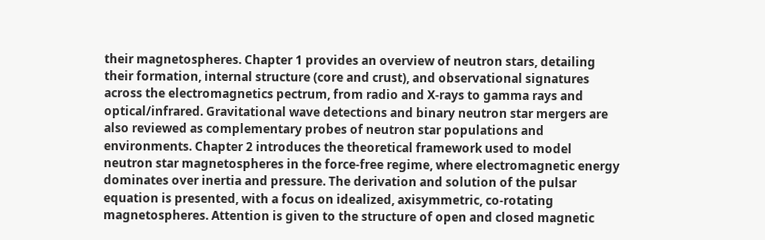their magnetospheres. Chapter 1 provides an overview of neutron stars, detailing their formation, internal structure (core and crust), and observational signatures across the electromagnetics pectrum, from radio and X-rays to gamma rays and optical/infrared. Gravitational wave detections and binary neutron star mergers are also reviewed as complementary probes of neutron star populations and environments. Chapter 2 introduces the theoretical framework used to model neutron star magnetospheres in the force-free regime, where electromagnetic energy dominates over inertia and pressure. The derivation and solution of the pulsar equation is presented, with a focus on idealized, axisymmetric, co-rotating magnetospheres. Attention is given to the structure of open and closed magnetic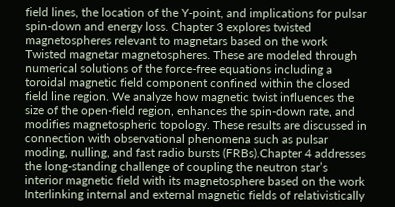field lines, the location of the Y-point, and implications for pulsar spin-down and energy loss. Chapter 3 explores twisted magnetospheres relevant to magnetars based on the work Twisted magnetar magnetospheres. These are modeled through numerical solutions of the force-free equations including a toroidal magnetic field component confined within the closed field line region. We analyze how magnetic twist influences the size of the open-field region, enhances the spin-down rate, and modifies magnetospheric topology. These results are discussed in connection with observational phenomena such as pulsar moding, nulling, and fast radio bursts (FRBs).Chapter 4 addresses the long-standing challenge of coupling the neutron star’s interior magnetic field with its magnetosphere based on the work Interlinking internal and external magnetic fields of relativistically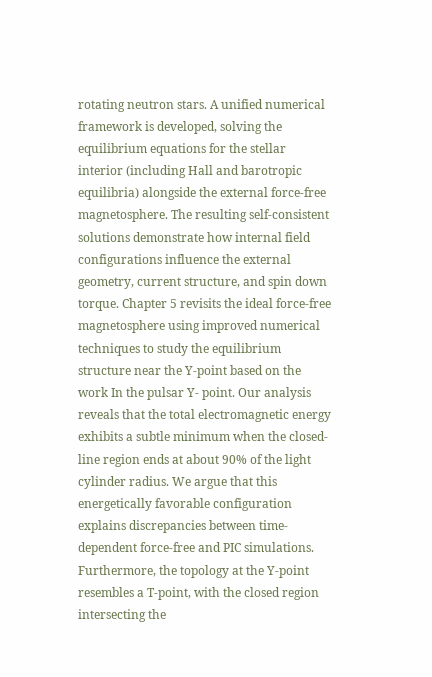rotating neutron stars. A unified numerical framework is developed, solving the equilibrium equations for the stellar interior (including Hall and barotropic equilibria) alongside the external force-free magnetosphere. The resulting self-consistent solutions demonstrate how internal field configurations influence the external geometry, current structure, and spin down torque. Chapter 5 revisits the ideal force-free magnetosphere using improved numerical techniques to study the equilibrium structure near the Y-point based on the work In the pulsar Y- point. Our analysis reveals that the total electromagnetic energy exhibits a subtle minimum when the closed-line region ends at about 90% of the light cylinder radius. We argue that this energetically favorable configuration explains discrepancies between time-dependent force-free and PIC simulations. Furthermore, the topology at the Y-point resembles a T-point, with the closed region intersecting the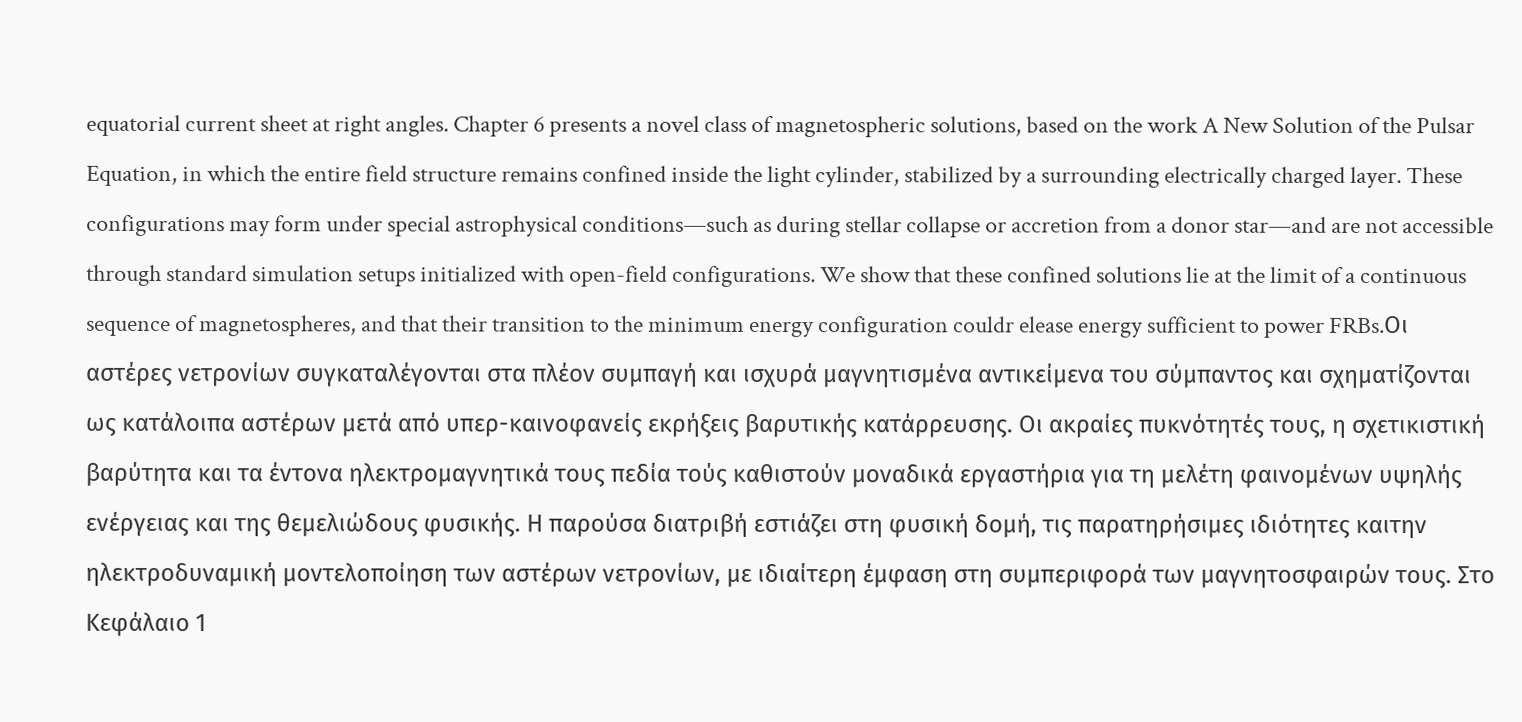equatorial current sheet at right angles. Chapter 6 presents a novel class of magnetospheric solutions, based on the work A New Solution of the Pulsar Equation, in which the entire field structure remains confined inside the light cylinder, stabilized by a surrounding electrically charged layer. These configurations may form under special astrophysical conditions—such as during stellar collapse or accretion from a donor star—and are not accessible through standard simulation setups initialized with open-field configurations. We show that these confined solutions lie at the limit of a continuous sequence of magnetospheres, and that their transition to the minimum energy configuration couldr elease energy sufficient to power FRBs.Οι αστέρες νετρονίων συγκαταλέγονται στα πλέον συμπαγή και ισχυρά μαγνητισμένα αντικείμενα του σύμπαντος και σχηματίζονται ως κατάλοιπα αστέρων μετά από υπερ-καινοφανείς εκρήξεις βαρυτικής κατάρρευσης. Οι ακραίες πυκνότητές τους, η σχετικιστική βαρύτητα και τα έντονα ηλεκτρομαγνητικά τους πεδία τούς καθιστούν μοναδικά εργαστήρια για τη μελέτη φαινομένων υψηλής ενέργειας και της θεμελιώδους φυσικής. Η παρούσα διατριβή εστιάζει στη φυσική δομή, τις παρατηρήσιμες ιδιότητες καιτην ηλεκτροδυναμική μοντελοποίηση των αστέρων νετρονίων, με ιδιαίτερη έμφαση στη συμπεριφορά των μαγνητοσφαιρών τους. Στο Κεφάλαιο 1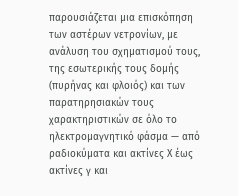παρουσιάζεται μια επισκόπηση των αστέρων νετρονίων, με ανάλυση του σχηματισμού τους, της εσωτερικής τους δομής (πυρήνας και φλοιός) και των παρατηρησιακών τους χαρακτηριστικών σε όλο το ηλεκτρομαγνητικό φάσμα — από ραδιοκύματα και ακτίνες Χ έως ακτίνες γ και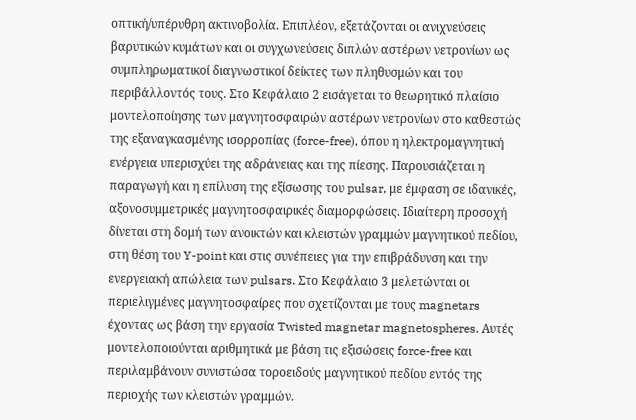οπτική/υπέρυθρη ακτινοβολία. Επιπλέον, εξετάζονται οι ανιχνεύσεις βαρυτικών κυμάτων και οι συγχωνεύσεις διπλών αστέρων νετρονίων ως συμπληρωματικοί διαγνωστικοί δείκτες των πληθυσμών και του περιβάλλοντός τους. Στο Κεφάλαιο 2 εισάγεται το θεωρητικό πλαίσιο μοντελοποίησης των μαγνητοσφαιρών αστέρων νετρονίων στο καθεστώς της εξαναγκασμένης ισορροπίας (force-free), όπου η ηλεκτρομαγνητική ενέργεια υπερισχύει της αδράνειας και της πίεσης. Παρουσιάζεται η παραγωγή και η επίλυση της εξίσωσης του pulsar, με έμφαση σε ιδανικές, αξονοσυμμετρικές μαγνητοσφαιρικές διαμορφώσεις. Ιδιαίτερη προσοχή δίνεται στη δομή των ανοικτών και κλειστών γραμμών μαγνητικού πεδίου, στη θέση του Y-point και στις συνέπειες για την επιβράδυνση και την ενεργειακή απώλεια των pulsars. Στο Κεφάλαιο 3 μελετώνται οι περιελιγμένες μαγνητοσφαίρες που σχετίζονται με τους magnetars έχοντας ως βάση την εργασία Twisted magnetar magnetospheres. Αυτές μοντελοποιούνται αριθμητικά με βάση τις εξισώσεις force-free και περιλαμβάνουν συνιστώσα τοροειδούς μαγνητικού πεδίου εντός της περιοχής των κλειστών γραμμών.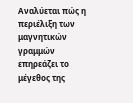Αναλύεται πώς η περιέλιξη των μαγνητικών γραμμών επηρεάζει το μέγεθος της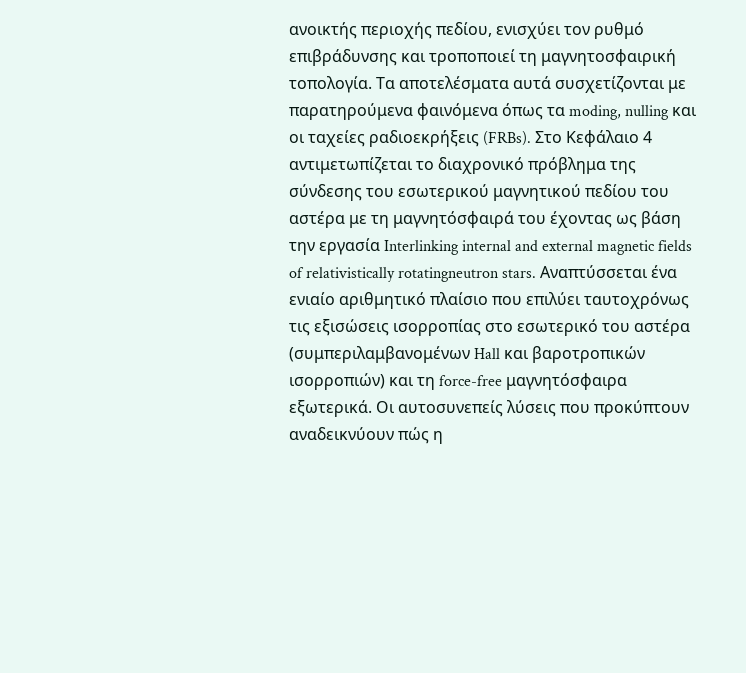ανοικτής περιοχής πεδίου, ενισχύει τον ρυθμό επιβράδυνσης και τροποποιεί τη μαγνητοσφαιρική τοπολογία. Τα αποτελέσματα αυτά συσχετίζονται με παρατηρούμενα φαινόμενα όπως τα moding, nulling και οι ταχείες ραδιοεκρήξεις (FRBs). Στο Κεφάλαιο 4 αντιμετωπίζεται το διαχρονικό πρόβλημα της σύνδεσης του εσωτερικού μαγνητικού πεδίου του αστέρα με τη μαγνητόσφαιρά του έχοντας ως βάση την εργασία Interlinking internal and external magnetic fields of relativistically rotatingneutron stars. Αναπτύσσεται ένα ενιαίο αριθμητικό πλαίσιο που επιλύει ταυτοχρόνως τις εξισώσεις ισορροπίας στο εσωτερικό του αστέρα (συμπεριλαμβανομένων Hall και βαροτροπικών ισορροπιών) και τη force-free μαγνητόσφαιρα εξωτερικά. Οι αυτοσυνεπείς λύσεις που προκύπτουν αναδεικνύουν πώς η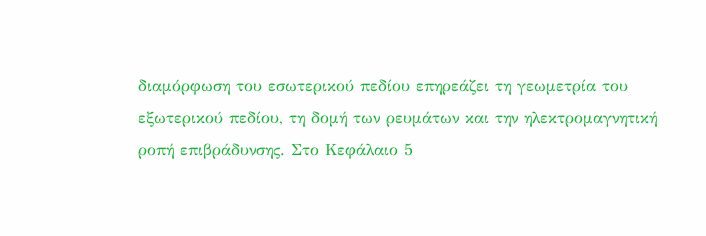διαμόρφωση του εσωτερικού πεδίου επηρεάζει τη γεωμετρία του εξωτερικού πεδίου, τη δομή των ρευμάτων και την ηλεκτρομαγνητική ροπή επιβράδυνσης. Στο Κεφάλαιο 5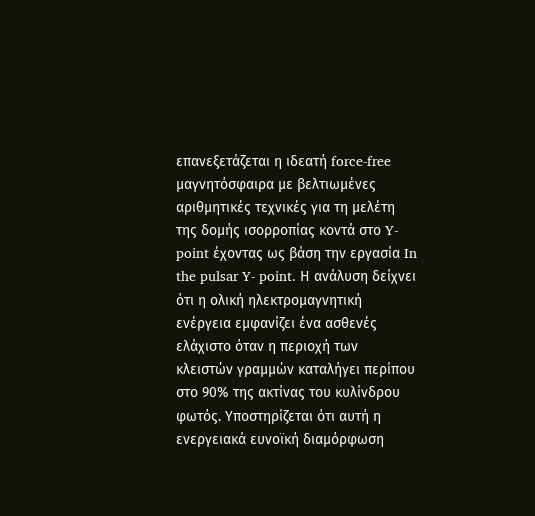επανεξετάζεται η ιδεατή force-free μαγνητόσφαιρα με βελτιωμένες αριθμητικές τεχνικές για τη μελέτη της δομής ισορροπίας κοντά στο Y-point έχοντας ως βάση την εργασία In the pulsar Y- point. Η ανάλυση δείχνει ότι η ολική ηλεκτρομαγνητική ενέργεια εμφανίζει ένα ασθενές ελάχιστο όταν η περιοχή των κλειστών γραμμών καταλήγει περίπου στο 90% της ακτίνας του κυλίνδρου φωτός. Υποστηρίζεται ότι αυτή η ενεργειακά ευνοϊκή διαμόρφωση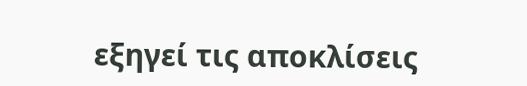εξηγεί τις αποκλίσεις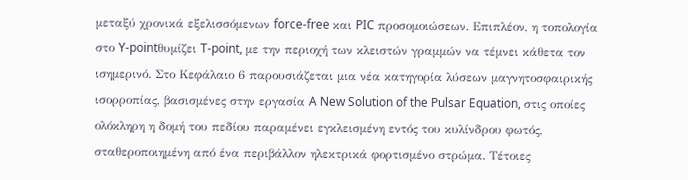μεταξύ χρονικά εξελισσόμενων force-free και PIC προσομοιώσεων. Επιπλέον, η τοπολογία στο Y-pointθυμίζει T-point, με την περιοχή των κλειστών γραμμών να τέμνει κάθετα τον ισημερινό. Στο Κεφάλαιο 6 παρουσιάζεται μια νέα κατηγορία λύσεων μαγνητοσφαιρικής ισορροπίας, βασισμένες στην εργασία A New Solution of the Pulsar Equation, στις οποίες ολόκληρη η δομή του πεδίου παραμένει εγκλεισμένη εντός του κυλίνδρου φωτός, σταθεροποιημένη από ένα περιβάλλον ηλεκτρικά φορτισμένο στρώμα. Τέτοιες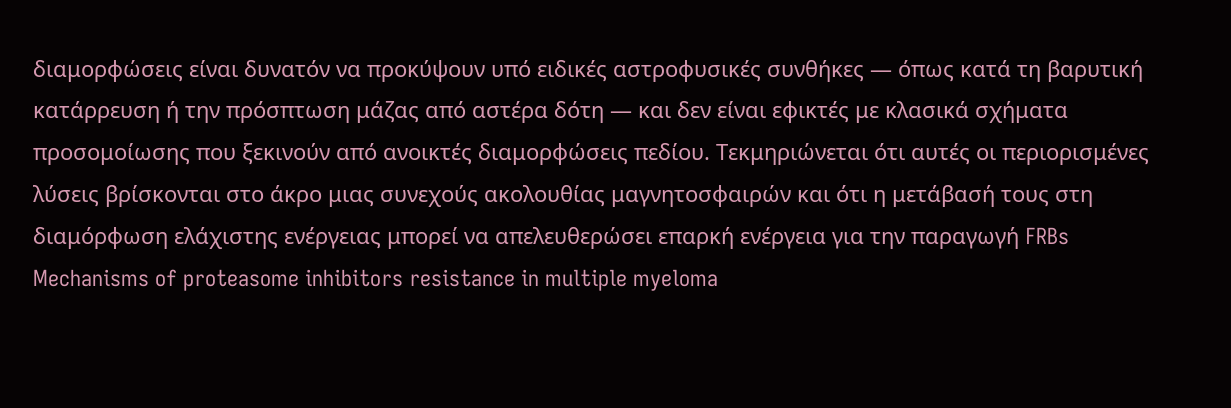διαμορφώσεις είναι δυνατόν να προκύψουν υπό ειδικές αστροφυσικές συνθήκες — όπως κατά τη βαρυτική κατάρρευση ή την πρόσπτωση μάζας από αστέρα δότη — και δεν είναι εφικτές με κλασικά σχήματα προσομοίωσης που ξεκινούν από ανοικτές διαμορφώσεις πεδίου. Τεκμηριώνεται ότι αυτές οι περιορισμένες λύσεις βρίσκονται στο άκρο μιας συνεχούς ακολουθίας μαγνητοσφαιρών και ότι η μετάβασή τους στη διαμόρφωση ελάχιστης ενέργειας μπορεί να απελευθερώσει επαρκή ενέργεια για την παραγωγή FRBs
Mechanisms of proteasome inhibitors resistance in multiple myeloma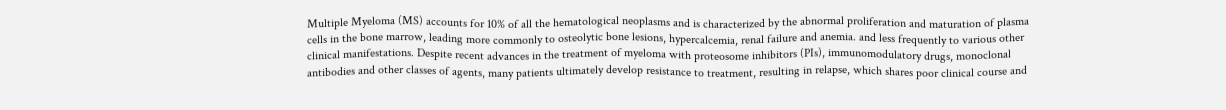Multiple Myeloma (MS) accounts for 10% of all the hematological neoplasms and is characterized by the abnormal proliferation and maturation of plasma cells in the bone marrow, leading more commonly to osteolytic bone lesions, hypercalcemia, renal failure and anemia. and less frequently to various other clinical manifestations. Despite recent advances in the treatment of myeloma with proteosome inhibitors (PIs), immunomodulatory drugs, monoclonal antibodies and other classes of agents, many patients ultimately develop resistance to treatment, resulting in relapse, which shares poor clinical course and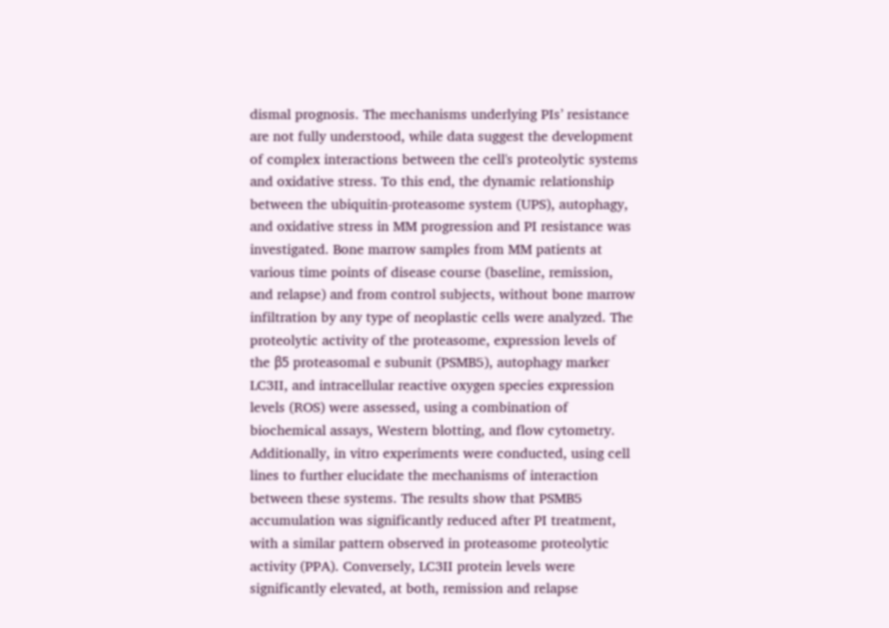dismal prognosis. The mechanisms underlying PIs’ resistance are not fully understood, while data suggest the development of complex interactions between the cell's proteolytic systems and oxidative stress. To this end, the dynamic relationship between the ubiquitin-proteasome system (UPS), autophagy, and oxidative stress in MM progression and PI resistance was investigated. Bone marrow samples from MM patients at various time points of disease course (baseline, remission, and relapse) and from control subjects, without bone marrow infiltration by any type of neoplastic cells were analyzed. The proteolytic activity of the proteasome, expression levels of the β5 proteasomal e subunit (PSMB5), autophagy marker LC3II, and intracellular reactive oxygen species expression levels (ROS) were assessed, using a combination of biochemical assays, Western blotting, and flow cytometry. Additionally, in vitro experiments were conducted, using cell lines to further elucidate the mechanisms of interaction between these systems. The results show that PSMB5 accumulation was significantly reduced after PI treatment, with a similar pattern observed in proteasome proteolytic activity (PPA). Conversely, LC3II protein levels were significantly elevated, at both, remission and relapse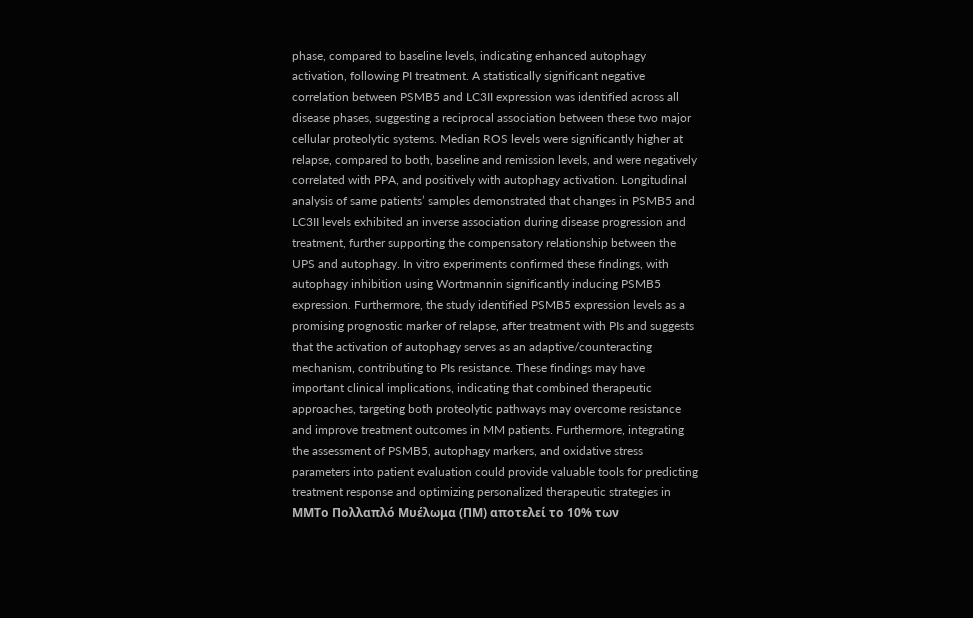phase, compared to baseline levels, indicating enhanced autophagy activation, following PI treatment. A statistically significant negative correlation between PSMB5 and LC3II expression was identified across all disease phases, suggesting a reciprocal association between these two major cellular proteolytic systems. Median ROS levels were significantly higher at relapse, compared to both, baseline and remission levels, and were negatively correlated with PPA, and positively with autophagy activation. Longitudinal analysis of same patients’ samples demonstrated that changes in PSMB5 and LC3II levels exhibited an inverse association during disease progression and treatment, further supporting the compensatory relationship between the UPS and autophagy. In vitro experiments confirmed these findings, with autophagy inhibition using Wortmannin significantly inducing PSMB5 expression. Furthermore, the study identified PSMB5 expression levels as a promising prognostic marker of relapse, after treatment with PIs and suggests that the activation of autophagy serves as an adaptive/counteracting mechanism, contributing to PIs resistance. These findings may have important clinical implications, indicating that combined therapeutic approaches, targeting both proteolytic pathways may overcome resistance and improve treatment outcomes in MM patients. Furthermore, integrating the assessment of PSMB5, autophagy markers, and oxidative stress parameters into patient evaluation could provide valuable tools for predicting treatment response and optimizing personalized therapeutic strategies in MMΤο Πολλαπλό Μυέλωμα (ΠM) αποτελεί το 10% των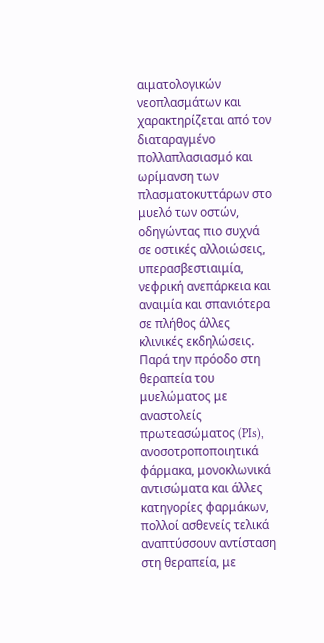αιματολογικών νεοπλασμάτων και χαρακτηρίζεται από τον διαταραγμένο πολλαπλασιασμό και ωρίμανση των πλασματοκυττάρων στο μυελό των οστών, οδηγώντας πιο συχνά σε οστικές αλλοιώσεις, υπερασβεστιαιμία, νεφρική ανεπάρκεια και αναιμία και σπανιότερα σε πλήθος άλλες κλινικές εκδηλώσεις. Παρά την πρόοδο στη θεραπεία του μυελώματος με αναστολείς πρωτεασώματος (PIs), ανοσοτροποποιητικά φάρμακα, μονοκλωνικά αντισώματα και άλλες κατηγορίες φαρμάκων, πολλοί ασθενείς τελικά αναπτύσσουν αντίσταση στη θεραπεία, με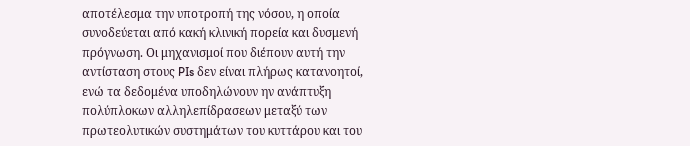αποτέλεσμα την υποτροπή της νόσου, η οποία συνοδεύεται από κακή κλινική πορεία και δυσμενή πρόγνωση. Οι μηχανισμοί που διέπουν αυτή την αντίσταση στους PIs δεν είναι πλήρως κατανοητοί, ενώ τα δεδομένα υποδηλώνουν ην ανάπτυξη πολύπλοκων αλληλεπίδρασεων μεταξύ των πρωτεολυτικών συστημάτων του κυττάρου και του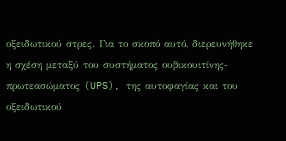οξειδωτικού στρες. Για το σκοπό αυτό, διερευνήθηκε η σχέση μεταξύ του συστήματος ουβικουιτίνης-πρωτεασώματος (UPS), της αυτοφαγίας και του οξειδωτικού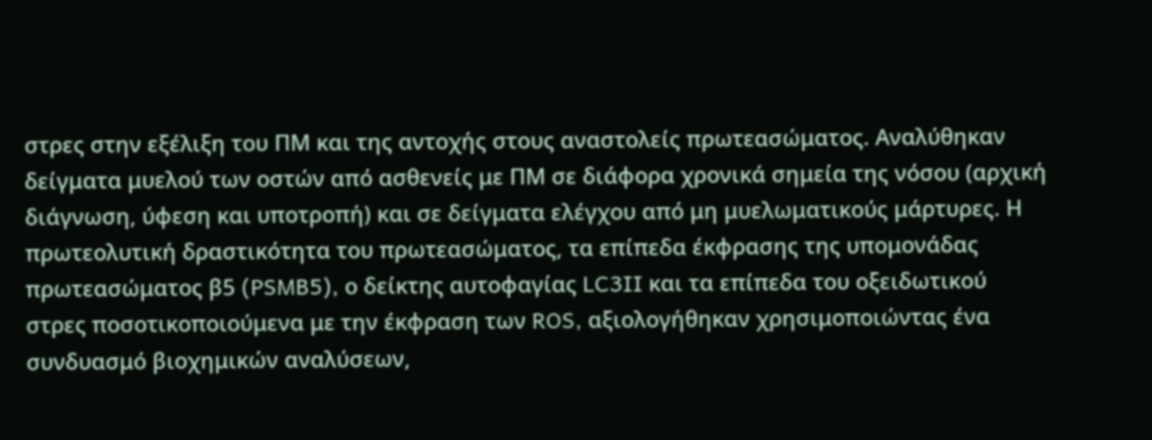στρες στην εξέλιξη του ΠΜ και της αντοχής στους αναστολείς πρωτεασώματος. Αναλύθηκαν δείγματα μυελού των οστών από ασθενείς με ΠΜ σε διάφορα χρονικά σημεία της νόσου (αρχική διάγνωση, ύφεση και υποτροπή) και σε δείγματα ελέγχου από μη μυελωματικούς μάρτυρες. Η πρωτεολυτική δραστικότητα του πρωτεασώματος, τα επίπεδα έκφρασης της υπομονάδας πρωτεασώματος β5 (PSMB5), ο δείκτης αυτοφαγίας LC3II και τα επίπεδα του οξειδωτικού στρες ποσοτικοποιούμενα με την έκφραση των ROS, αξιολογήθηκαν χρησιμοποιώντας ένα συνδυασμό βιοχημικών αναλύσεων,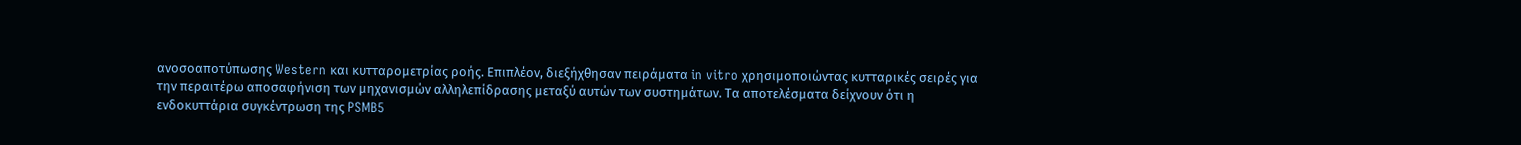ανοσοαποτύπωσης Western και κυτταρομετρίας ροής. Επιπλέον, διεξήχθησαν πειράματα in vitro χρησιμοποιώντας κυτταρικές σειρές για την περαιτέρω αποσαφήνιση των μηχανισμών αλληλεπίδρασης μεταξύ αυτών των συστημάτων. Τα αποτελέσματα δείχνουν ότι η ενδοκυττάρια συγκέντρωση της PSMB5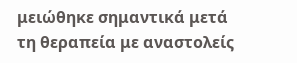μειώθηκε σημαντικά μετά τη θεραπεία με αναστολείς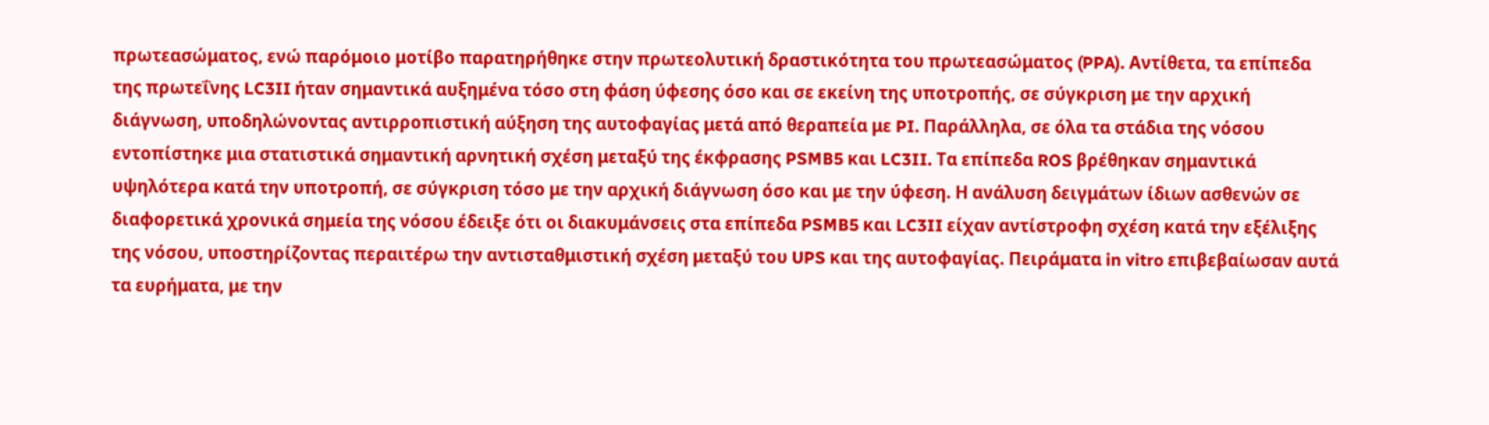πρωτεασώματος, ενώ παρόμοιο μοτίβο παρατηρήθηκε στην πρωτεολυτική δραστικότητα του πρωτεασώματος (PPA). Αντίθετα, τα επίπεδα της πρωτεΐνης LC3II ήταν σημαντικά αυξημένα τόσο στη φάση ύφεσης όσο και σε εκείνη της υποτροπής, σε σύγκριση με την αρχική διάγνωση, υποδηλώνοντας αντιρροπιστική αύξηση της αυτοφαγίας μετά από θεραπεία με PI. Παράλληλα, σε όλα τα στάδια της νόσου εντοπίστηκε μια στατιστικά σημαντική αρνητική σχέση μεταξύ της έκφρασης PSMB5 και LC3II. Τα επίπεδα ROS βρέθηκαν σημαντικά υψηλότερα κατά την υποτροπή, σε σύγκριση τόσο με την αρχική διάγνωση όσο και με την ύφεση. Η ανάλυση δειγμάτων ίδιων ασθενών σε διαφορετικά χρονικά σημεία της νόσου έδειξε ότι οι διακυμάνσεις στα επίπεδα PSMB5 και LC3II είχαν αντίστροφη σχέση κατά την εξέλιξης της νόσου, υποστηρίζοντας περαιτέρω την αντισταθμιστική σχέση μεταξύ του UPS και της αυτοφαγίας. Πειράματα in vitro επιβεβαίωσαν αυτά τα ευρήματα, με την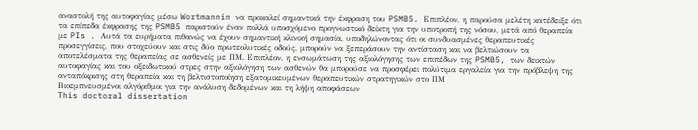αναστολή της αυτοφαγίας μέσω Wortmannin να προκαλεί σημαντικά την έκφραση του PSMB5. Επιπλέον, η παρούσα μελέτη κατέδειξε ότι τα επίπεδα έκφρασης της PSMB5 παριστούν έναν πολλά υποσχόμενο προγνωστικό δείκτη για την υποτροπή της νόσου, μετά από θεραπεία με PIs . Αυτά τα ευρήματα πιθανώς να έχουν σημαντική κλινική σημασία, υποδηλώνοντας ότι οι συνδυασμένες θεραπευτικές προσεγγίσεις, που στοχεύουν και στις δύο πρωτεολυτικές οδούς, μπορούν να ξεπεράσουν την αντίσταση και να βελτιώσουν τα αποτελέσματα της θεραπείας σε ασθενείς με ΠM. Επιπλέον, η ενσωμάτωση της αξιολόγησης των επιπέδων της PSMB5, των δεικτών αυτοφαγίας και του οξειδωτικού στρες στην αξιολόγηση των ασθενών θα μπορούσε να προσφέρει πολύτιμα εργαλεία για την πρόβλεψη της ανταπόκρισης στη θεραπεία και τη βελτιστοποίηση εξατομικευμένων θεραπευτικών στρατηγικών στο ΠM
Βιοεμπνευσμένοι αλγόριθμοι για την ανάλυση δεδομένων και τη λήψη αποφάσεων
This doctoral dissertation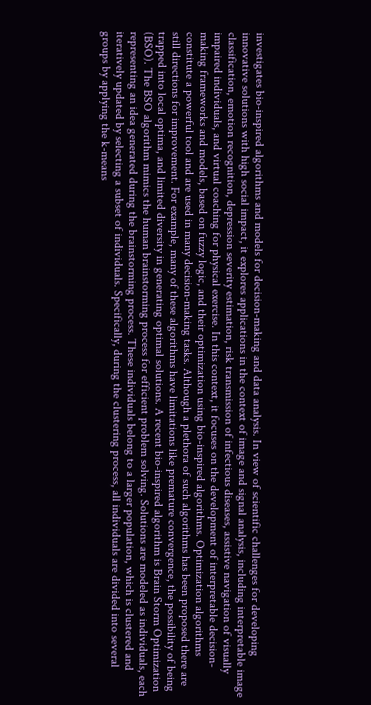investigates bio-inspired algorithms and models for decision-making and data analysis. In view of scientific challenges for developing innovative solutions with high social impact, it explores applications in the context of image and signal analysis, including interpretable image classification, emotion recognition, depression severity estimation, risk transmission of infectious diseases, assistive navigation of visually impaired individuals, and virtual coaching for physical exercise. In this context, it focuses on the development of interpretable decision-making frameworks and models, based on fuzzy logic, and their optimization using bio-inspired algorithms. Optimization algorithms constitute a powerful tool and are used in many decision-making tasks. Although a plethora of such algorithms has been proposed there are still directions for improvement. For example, many of these algorithms have limitations like premature convergence, the possibility of being trapped into local optima, and limited diversity in generating optimal solutions. A recent bio-inspired algorithm is Brain Storm Optimization (BSO). The BSO algorithm mimics the human brainstorming process for efficient problem solving. Solutions are modeled as individuals, each representing an idea generated during the brainstorming process. These individuals belong to a larger population, which is clustered and iteratively updated by selecting a subset of individuals. Specifically, during the clustering process, all individuals are divided into several groups by applying the k-means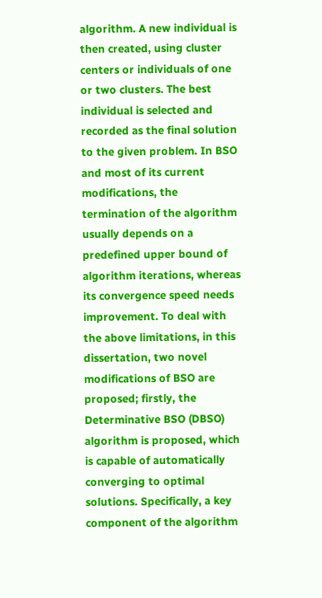algorithm. A new individual is then created, using cluster centers or individuals of one or two clusters. The best individual is selected and recorded as the final solution to the given problem. In BSO and most of its current modifications, the termination of the algorithm usually depends on a predefined upper bound of algorithm iterations, whereas its convergence speed needs improvement. To deal with the above limitations, in this dissertation, two novel modifications of BSO are proposed; firstly, the Determinative BSO (DBSO) algorithm is proposed, which is capable of automatically converging to optimal solutions. Specifically, a key component of the algorithm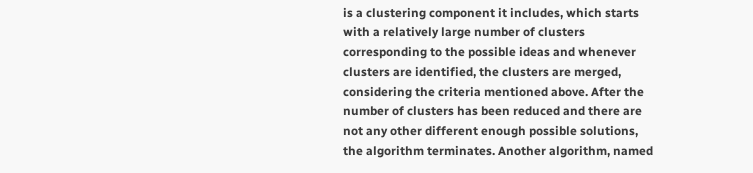is a clustering component it includes, which starts with a relatively large number of clusters corresponding to the possible ideas and whenever clusters are identified, the clusters are merged, considering the criteria mentioned above. After the number of clusters has been reduced and there are not any other different enough possible solutions, the algorithm terminates. Another algorithm, named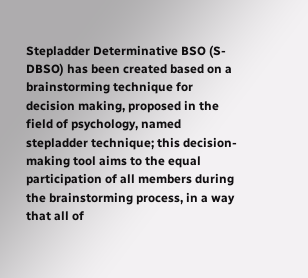Stepladder Determinative BSO (S-DBSO) has been created based on a brainstorming technique for decision making, proposed in the field of psychology, named stepladder technique; this decision-making tool aims to the equal participation of all members during the brainstorming process, in a way that all of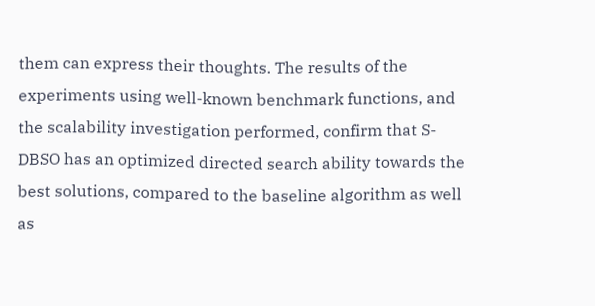them can express their thoughts. The results of the experiments using well-known benchmark functions, and the scalability investigation performed, confirm that S-DBSO has an optimized directed search ability towards the best solutions, compared to the baseline algorithm as well as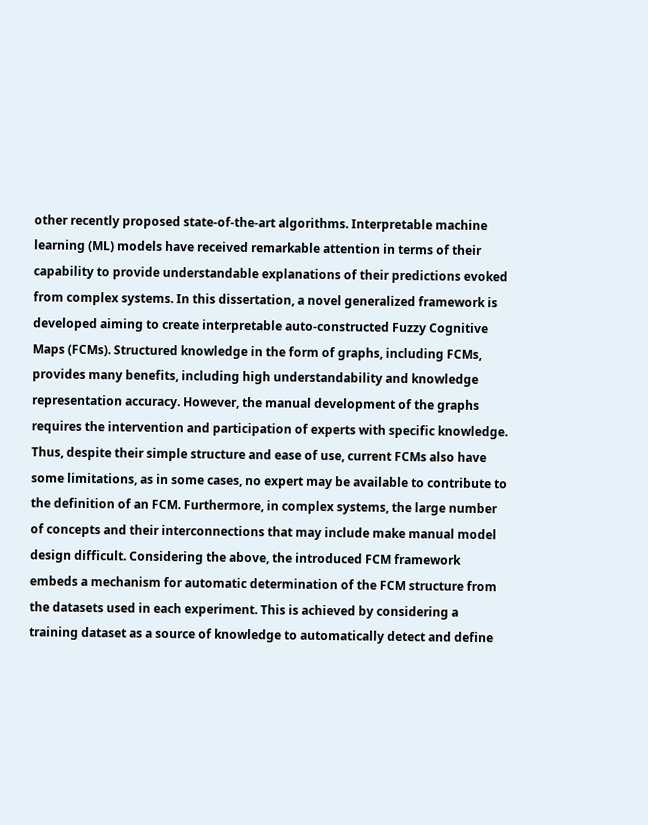other recently proposed state-of-the-art algorithms. Interpretable machine learning (ML) models have received remarkable attention in terms of their capability to provide understandable explanations of their predictions evoked from complex systems. In this dissertation, a novel generalized framework is developed aiming to create interpretable auto-constructed Fuzzy Cognitive Maps (FCMs). Structured knowledge in the form of graphs, including FCMs, provides many benefits, including high understandability and knowledge representation accuracy. However, the manual development of the graphs requires the intervention and participation of experts with specific knowledge. Thus, despite their simple structure and ease of use, current FCMs also have some limitations, as in some cases, no expert may be available to contribute to the definition of an FCM. Furthermore, in complex systems, the large number of concepts and their interconnections that may include make manual model design difficult. Considering the above, the introduced FCM framework embeds a mechanism for automatic determination of the FCM structure from the datasets used in each experiment. This is achieved by considering a training dataset as a source of knowledge to automatically detect and define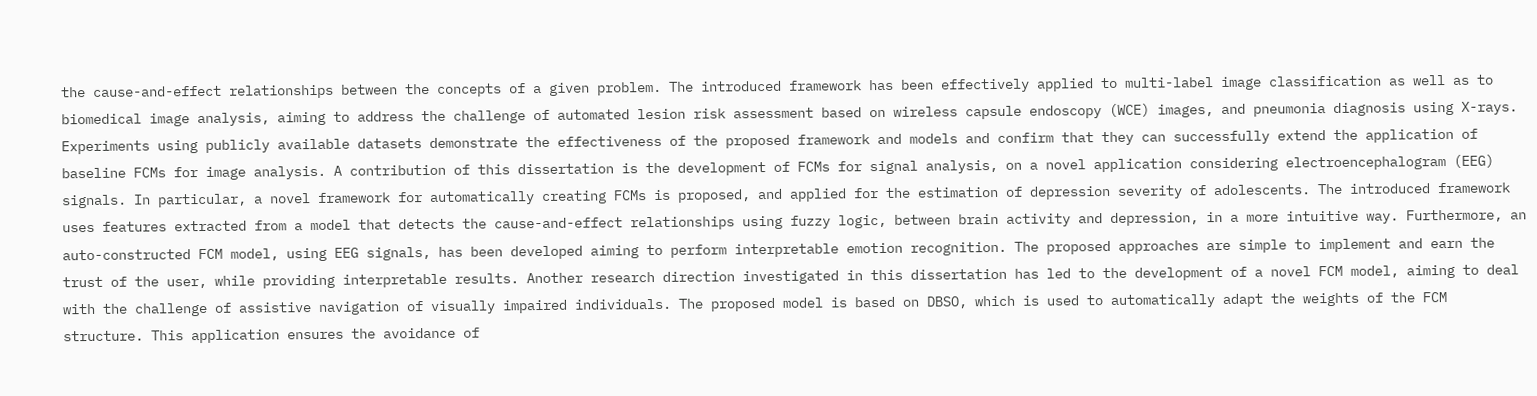the cause-and-effect relationships between the concepts of a given problem. The introduced framework has been effectively applied to multi-label image classification as well as to biomedical image analysis, aiming to address the challenge of automated lesion risk assessment based on wireless capsule endoscopy (WCE) images, and pneumonia diagnosis using X-rays. Experiments using publicly available datasets demonstrate the effectiveness of the proposed framework and models and confirm that they can successfully extend the application of baseline FCMs for image analysis. A contribution of this dissertation is the development of FCMs for signal analysis, on a novel application considering electroencephalogram (EEG) signals. In particular, a novel framework for automatically creating FCMs is proposed, and applied for the estimation of depression severity of adolescents. The introduced framework uses features extracted from a model that detects the cause-and-effect relationships using fuzzy logic, between brain activity and depression, in a more intuitive way. Furthermore, an auto-constructed FCM model, using EEG signals, has been developed aiming to perform interpretable emotion recognition. The proposed approaches are simple to implement and earn the trust of the user, while providing interpretable results. Another research direction investigated in this dissertation has led to the development of a novel FCM model, aiming to deal with the challenge of assistive navigation of visually impaired individuals. The proposed model is based on DBSO, which is used to automatically adapt the weights of the FCM structure. This application ensures the avoidance of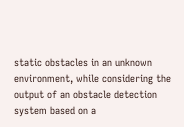static obstacles in an unknown environment, while considering the output of an obstacle detection system based on a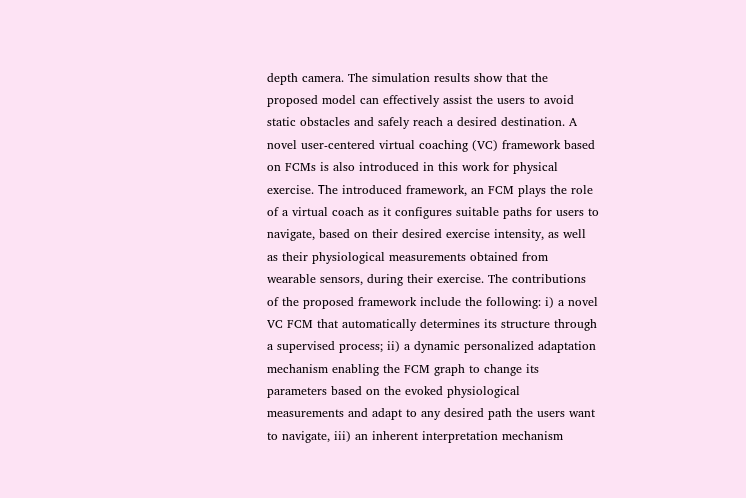depth camera. The simulation results show that the proposed model can effectively assist the users to avoid static obstacles and safely reach a desired destination. A novel user-centered virtual coaching (VC) framework based on FCMs is also introduced in this work for physical exercise. Τhe introduced framework, an FCM plays the role of a virtual coach as it configures suitable paths for users to navigate, based on their desired exercise intensity, as well as their physiological measurements obtained from wearable sensors, during their exercise. The contributions of the proposed framework include the following: i) a novel VC FCM that automatically determines its structure through a supervised process; ii) a dynamic personalized adaptation mechanism enabling the FCM graph to change its parameters based on the evoked physiological measurements and adapt to any desired path the users want to navigate, iii) an inherent interpretation mechanism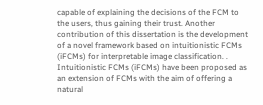capable of explaining the decisions of the FCM to the users, thus gaining their trust. Another contribution of this dissertation is the development of a novel framework based on intuitionistic FCMs (iFCMs) for interpretable image classification. . Intuitionistic FCMs (iFCMs) have been proposed as an extension of FCMs with the aim of offering a natural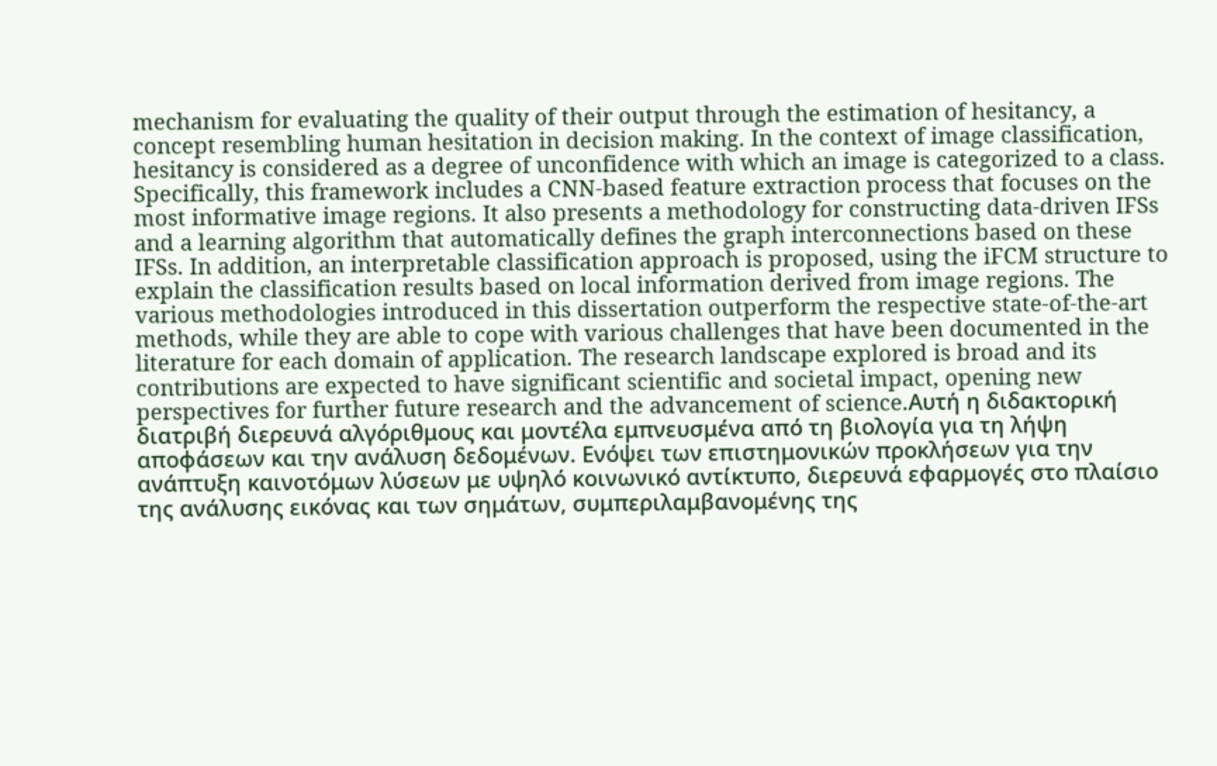mechanism for evaluating the quality of their output through the estimation of hesitancy, a concept resembling human hesitation in decision making. In the context of image classification, hesitancy is considered as a degree of unconfidence with which an image is categorized to a class. Specifically, this framework includes a CNN-based feature extraction process that focuses on the most informative image regions. It also presents a methodology for constructing data-driven IFSs and a learning algorithm that automatically defines the graph interconnections based on these IFSs. In addition, an interpretable classification approach is proposed, using the iFCM structure to explain the classification results based on local information derived from image regions. The various methodologies introduced in this dissertation outperform the respective state-of-the-art methods, while they are able to cope with various challenges that have been documented in the literature for each domain of application. The research landscape explored is broad and its contributions are expected to have significant scientific and societal impact, opening new perspectives for further future research and the advancement of science.Αυτή η διδακτορική διατριβή διερευνά αλγόριθμους και μοντέλα εμπνευσμένα από τη βιολογία για τη λήψη αποφάσεων και την ανάλυση δεδομένων. Ενόψει των επιστημονικών προκλήσεων για την ανάπτυξη καινοτόμων λύσεων με υψηλό κοινωνικό αντίκτυπο, διερευνά εφαρμογές στο πλαίσιο της ανάλυσης εικόνας και των σημάτων, συμπεριλαμβανομένης της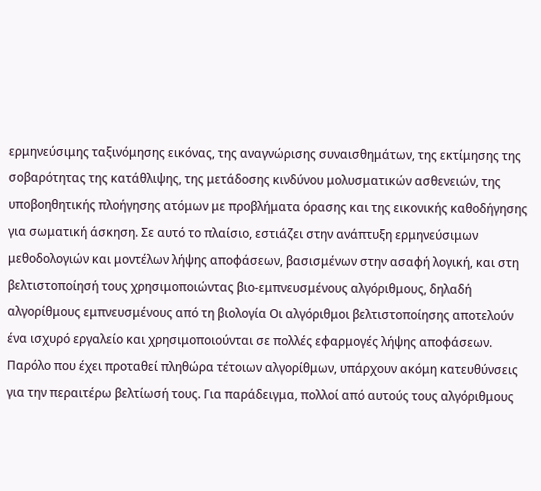ερμηνεύσιμης ταξινόμησης εικόνας, της αναγνώρισης συναισθημάτων, της εκτίμησης της σοβαρότητας της κατάθλιψης, της μετάδοσης κινδύνου μολυσματικών ασθενειών, της υποβοηθητικής πλοήγησης ατόμων με προβλήματα όρασης και της εικονικής καθοδήγησης για σωματική άσκηση. Σε αυτό το πλαίσιο, εστιάζει στην ανάπτυξη ερμηνεύσιμων μεθοδολογιών και μοντέλων λήψης αποφάσεων, βασισμένων στην ασαφή λογική, και στη βελτιστοποίησή τους χρησιμοποιώντας βιο-εμπνευσμένους αλγόριθμους, δηλαδή αλγορίθμους εμπνευσμένους από τη βιολογία Οι αλγόριθμοι βελτιστοποίησης αποτελούν ένα ισχυρό εργαλείο και χρησιμοποιούνται σε πολλές εφαρμογές λήψης αποφάσεων. Παρόλο που έχει προταθεί πληθώρα τέτοιων αλγορίθμων, υπάρχουν ακόμη κατευθύνσεις για την περαιτέρω βελτίωσή τους. Για παράδειγμα, πολλοί από αυτούς τους αλγόριθμους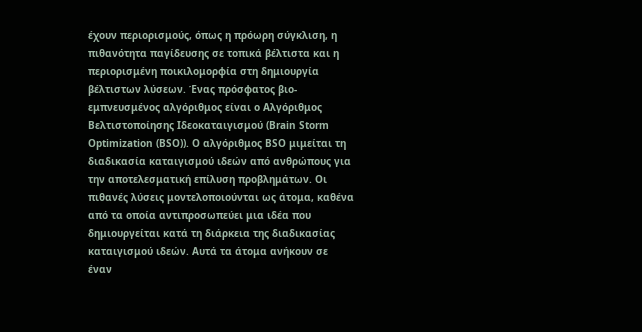έχουν περιορισμούς, όπως η πρόωρη σύγκλιση, η πιθανότητα παγίδευσης σε τοπικά βέλτιστα και η περιορισμένη ποικιλομορφία στη δημιουργία βέλτιστων λύσεων. Ένας πρόσφατος βιο-εμπνευσμένος αλγόριθμος είναι ο Αλγόριθμος Βελτιστοποίησης Ιδεοκαταιγισμού (Brain Storm Optimization (BSO)). Ο αλγόριθμος BSO μιμείται τη διαδικασία καταιγισμού ιδεών από ανθρώπους για την αποτελεσματική επίλυση προβλημάτων. Οι πιθανές λύσεις μοντελοποιούνται ως άτομα, καθένα από τα οποία αντιπροσωπεύει μια ιδέα που δημιουργείται κατά τη διάρκεια της διαδικασίας καταιγισμού ιδεών. Αυτά τα άτομα ανήκουν σε έναν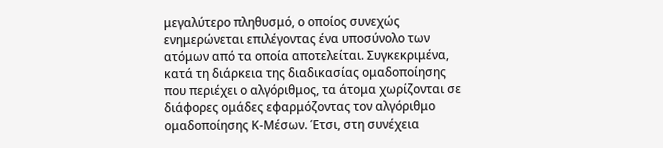μεγαλύτερο πληθυσμό, ο οποίος συνεχώς ενημερώνεται επιλέγοντας ένα υποσύνολο των ατόμων από τα οποία αποτελείται. Συγκεκριμένα, κατά τη διάρκεια της διαδικασίας ομαδοποίησης που περιέχει ο αλγόριθμος, τα άτομα χωρίζονται σε διάφορες ομάδες εφαρμόζοντας τον αλγόριθμο ομαδοποίησης Κ-Μέσων. Έτσι, στη συνέχεια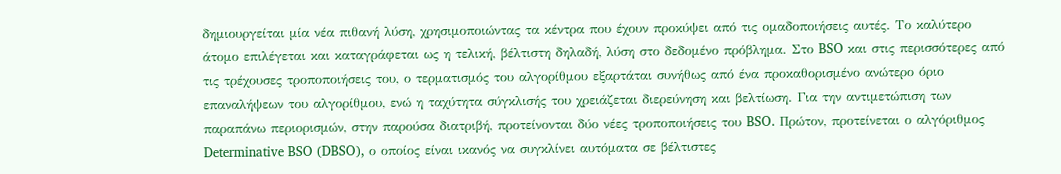δημιουργείται μία νέα πιθανή λύση, χρησιμοποιώντας τα κέντρα που έχουν προκύψει από τις ομαδοποιήσεις αυτές. Το καλύτερο άτομο επιλέγεται και καταγράφεται ως η τελική, βέλτιστη δηλαδή, λύση στο δεδομένο πρόβλημα. Στο BSO και στις περισσότερες από τις τρέχουσες τροποποιήσεις του, ο τερματισμός του αλγορίθμου εξαρτάται συνήθως από ένα προκαθορισμένο ανώτερο όριο επαναλήψεων του αλγορίθμου, ενώ η ταχύτητα σύγκλισής του χρειάζεται διερεύνηση και βελτίωση. Για την αντιμετώπιση των παραπάνω περιορισμών, στην παρούσα διατριβή, προτείνονται δύο νέες τροποποιήσεις του BSO. Πρώτον, προτείνεται ο αλγόριθμος Determinative BSO (DBSO), ο οποίος είναι ικανός να συγκλίνει αυτόματα σε βέλτιστες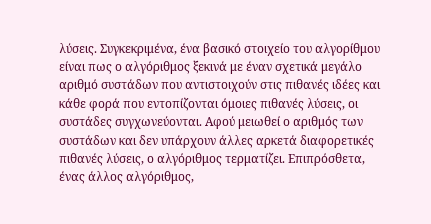λύσεις. Συγκεκριμένα, ένα βασικό στοιχείο του αλγορίθμου είναι πως ο αλγόριθμος ξεκινά με έναν σχετικά μεγάλο αριθμό συστάδων που αντιστοιχούν στις πιθανές ιδέες και κάθε φορά που εντοπίζονται όμοιες πιθανές λύσεις, οι συστάδες συγχωνεύονται. Αφού μειωθεί ο αριθμός των συστάδων και δεν υπάρχουν άλλες αρκετά διαφορετικές πιθανές λύσεις, ο αλγόριθμος τερματίζει. Επιπρόσθετα, ένας άλλος αλγόριθμος,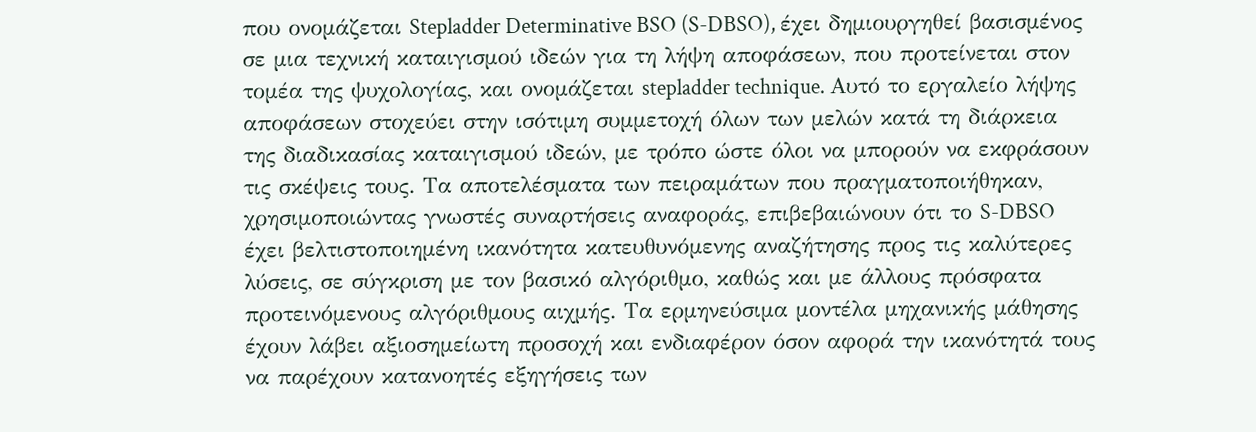που ονομάζεται Stepladder Determinative BSO (S-DBSO), έχει δημιουργηθεί βασισμένος σε μια τεχνική καταιγισμού ιδεών για τη λήψη αποφάσεων, που προτείνεται στον τομέα της ψυχολογίας, και ονομάζεται stepladder technique. Αυτό το εργαλείο λήψης αποφάσεων στοχεύει στην ισότιμη συμμετοχή όλων των μελών κατά τη διάρκεια της διαδικασίας καταιγισμού ιδεών, με τρόπο ώστε όλοι να μπορούν να εκφράσουν τις σκέψεις τους. Τα αποτελέσματα των πειραμάτων που πραγματοποιήθηκαν, χρησιμοποιώντας γνωστές συναρτήσεις αναφοράς, επιβεβαιώνουν ότι το S-DBSO έχει βελτιστοποιημένη ικανότητα κατευθυνόμενης αναζήτησης προς τις καλύτερες λύσεις, σε σύγκριση με τον βασικό αλγόριθμο, καθώς και με άλλους πρόσφατα προτεινόμενους αλγόριθμους αιχμής. Τα ερμηνεύσιμα μοντέλα μηχανικής μάθησης έχουν λάβει αξιοσημείωτη προσοχή και ενδιαφέρον όσον αφορά την ικανότητά τους να παρέχουν κατανοητές εξηγήσεις των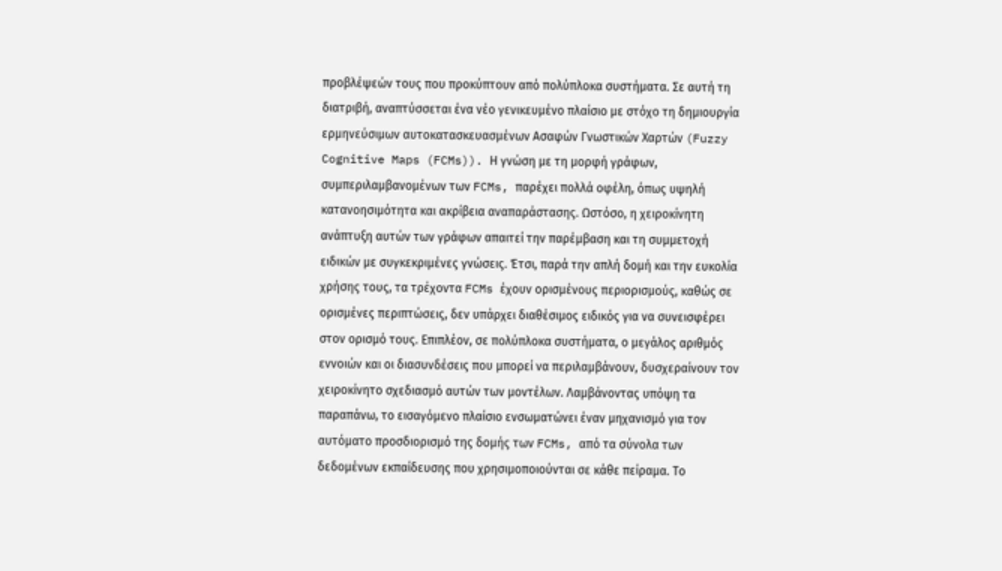προβλέψεών τους που προκύπτουν από πολύπλοκα συστήματα. Σε αυτή τη διατριβή, αναπτύσσεται ένα νέο γενικευμένο πλαίσιο με στόχο τη δημιουργία ερμηνεύσιμων αυτοκατασκευασμένων Ασαφών Γνωστικών Χαρτών (Fuzzy Cognitive Maps (FCMs)). Η γνώση με τη μορφή γράφων, συμπεριλαμβανομένων των FCMs, παρέχει πολλά οφέλη, όπως υψηλή κατανοησιμότητα και ακρίβεια αναπαράστασης. Ωστόσο, η χειροκίνητη ανάπτυξη αυτών των γράφων απαιτεί την παρέμβαση και τη συμμετοχή ειδικών με συγκεκριμένες γνώσεις. Έτσι, παρά την απλή δομή και την ευκολία χρήσης τους, τα τρέχοντα FCMs έχουν ορισμένους περιορισμούς, καθώς σε ορισμένες περιπτώσεις, δεν υπάρχει διαθέσιμος ειδικός για να συνεισφέρει στον ορισμό τους. Επιπλέον, σε πολύπλοκα συστήματα, ο μεγάλος αριθμός εννοιών και οι διασυνδέσεις που μπορεί να περιλαμβάνουν, δυσχεραίνουν τον χειροκίνητο σχεδιασμό αυτών των μοντέλων. Λαμβάνοντας υπόψη τα παραπάνω, το εισαγόμενο πλαίσιο ενσωματώνει έναν μηχανισμό για τον αυτόματο προσδιορισμό της δομής των FCMs, από τα σύνολα των δεδομένων εκπαίδευσης που χρησιμοποιούνται σε κάθε πείραμα. Το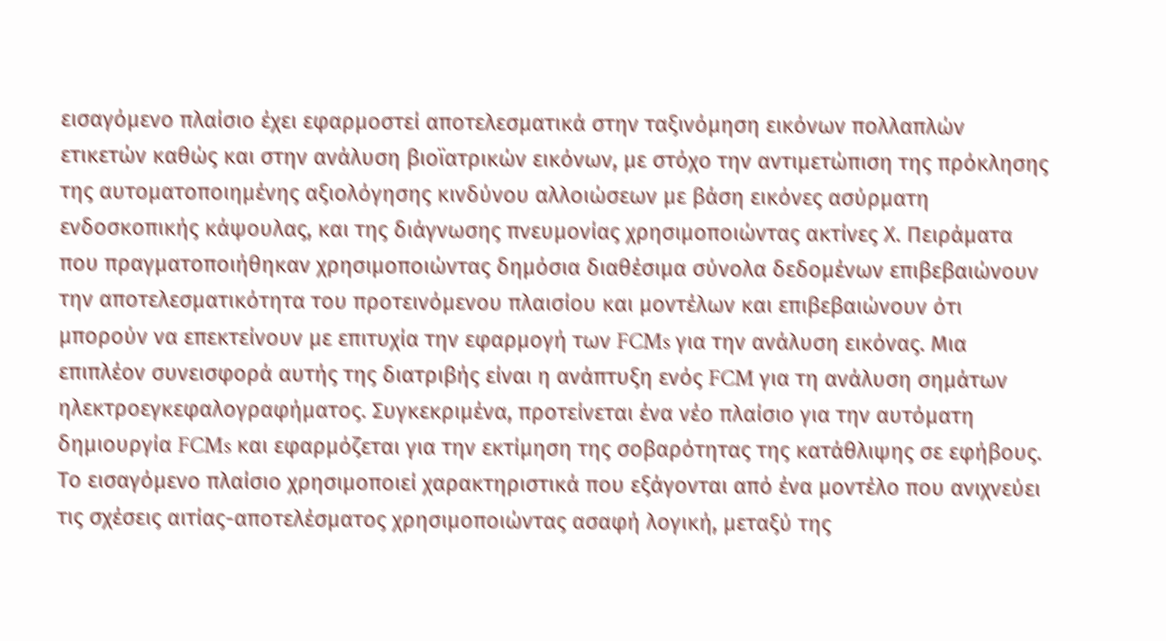εισαγόμενο πλαίσιο έχει εφαρμοστεί αποτελεσματικά στην ταξινόμηση εικόνων πολλαπλών ετικετών καθώς και στην ανάλυση βιοϊατρικών εικόνων, με στόχο την αντιμετώπιση της πρόκλησης της αυτοματοποιημένης αξιολόγησης κινδύνου αλλοιώσεων με βάση εικόνες ασύρματη ενδοσκοπικής κάψουλας, και της διάγνωσης πνευμονίας χρησιμοποιώντας ακτίνες Χ. Πειράματα που πραγματοποιήθηκαν χρησιμοποιώντας δημόσια διαθέσιμα σύνολα δεδομένων επιβεβαιώνουν την αποτελεσματικότητα του προτεινόμενου πλαισίου και μοντέλων και επιβεβαιώνουν ότι μπορούν να επεκτείνουν με επιτυχία την εφαρμογή των FCMs για την ανάλυση εικόνας. Μια επιπλέον συνεισφορά αυτής της διατριβής είναι η ανάπτυξη ενός FCM για τη ανάλυση σημάτων ηλεκτροεγκεφαλογραφήματος. Συγκεκριμένα, προτείνεται ένα νέο πλαίσιο για την αυτόματη δημιουργία FCMs και εφαρμόζεται για την εκτίμηση της σοβαρότητας της κατάθλιψης σε εφήβους. Το εισαγόμενο πλαίσιο χρησιμοποιεί χαρακτηριστικά που εξάγονται από ένα μοντέλο που ανιχνεύει τις σχέσεις αιτίας-αποτελέσματος χρησιμοποιώντας ασαφή λογική, μεταξύ της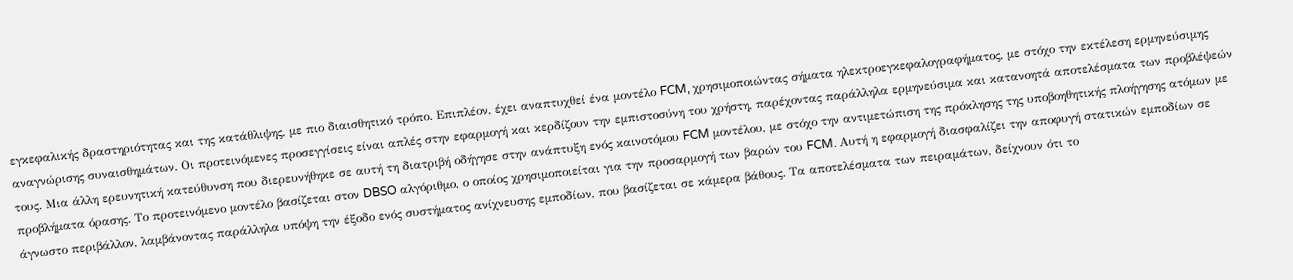εγκεφαλικής δραστηριότητας και της κατάθλιψης, με πιο διαισθητικό τρόπο. Επιπλέον, έχει αναπτυχθεί ένα μοντέλο FCM, χρησιμοποιώντας σήματα ηλεκτροεγκεφαλογραφήματος, με στόχο την εκτέλεση ερμηνεύσιμης αναγνώρισης συναισθημάτων. Οι προτεινόμενες προσεγγίσεις είναι απλές στην εφαρμογή και κερδίζουν την εμπιστοσύνη του χρήστη, παρέχοντας παράλληλα ερμηνεύσιμα και κατανοητά αποτελέσματα των προβλέψεών τους. Μια άλλη ερευνητική κατεύθυνση που διερευνήθηκε σε αυτή τη διατριβή οδήγησε στην ανάπτυξη ενός καινοτόμου FCM μοντέλου, με στόχο την αντιμετώπιση της πρόκλησης της υποβοηθητικής πλοήγησης ατόμων με προβλήματα όρασης. Το προτεινόμενο μοντέλο βασίζεται στον DBSO αλγόριθμο, ο οποίος χρησιμοποιείται για την προσαρμογή των βαρών του FCM. Αυτή η εφαρμογή διασφαλίζει την αποφυγή στατικών εμποδίων σε άγνωστο περιβάλλον, λαμβάνοντας παράλληλα υπόψη την έξοδο ενός συστήματος ανίχνευσης εμποδίων, που βασίζεται σε κάμερα βάθους. Τα αποτελέσματα των πειραμάτων, δείχνουν ότι το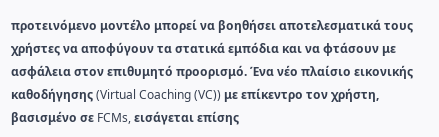προτεινόμενο μοντέλο μπορεί να βοηθήσει αποτελεσματικά τους χρήστες να αποφύγουν τα στατικά εμπόδια και να φτάσουν με ασφάλεια στον επιθυμητό προορισμό. Ένα νέο πλαίσιο εικονικής καθοδήγησης (Virtual Coaching (VC)) με επίκεντρο τον χρήστη, βασισμένο σε FCMs, εισάγεται επίσης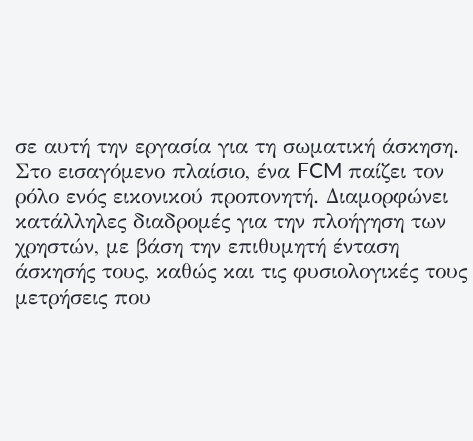σε αυτή την εργασία για τη σωματική άσκηση. Στο εισαγόμενο πλαίσιο, ένα FCM παίζει τον ρόλο ενός εικονικού προπονητή. Διαμορφώνει κατάλληλες διαδρομές για την πλοήγηση των χρηστών, με βάση την επιθυμητή ένταση άσκησής τους, καθώς και τις φυσιολογικές τους μετρήσεις που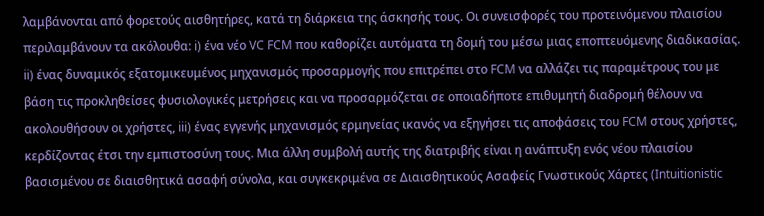λαμβάνονται από φορετούς αισθητήρες, κατά τη διάρκεια της άσκησής τους. Οι συνεισφορές του προτεινόμενου πλαισίου περιλαμβάνουν τα ακόλουθα: i) ένα νέο VC FCM που καθορίζει αυτόματα τη δομή του μέσω μιας εποπτευόμενης διαδικασίας. ii) ένας δυναμικός εξατομικευμένος μηχανισμός προσαρμογής που επιτρέπει στο FCM να αλλάζει τις παραμέτρους του με βάση τις προκληθείσες φυσιολογικές μετρήσεις και να προσαρμόζεται σε οποιαδήποτε επιθυμητή διαδρομή θέλουν να ακολουθήσουν οι χρήστες, iii) ένας εγγενής μηχανισμός ερμηνείας ικανός να εξηγήσει τις αποφάσεις του FCM στους χρήστες, κερδίζοντας έτσι την εμπιστοσύνη τους. Μια άλλη συμβολή αυτής της διατριβής είναι η ανάπτυξη ενός νέου πλαισίου βασισμένου σε διαισθητικά ασαφή σύνολα, και συγκεκριμένα σε Διαισθητικούς Ασαφείς Γνωστικούς Χάρτες (Intuitionistic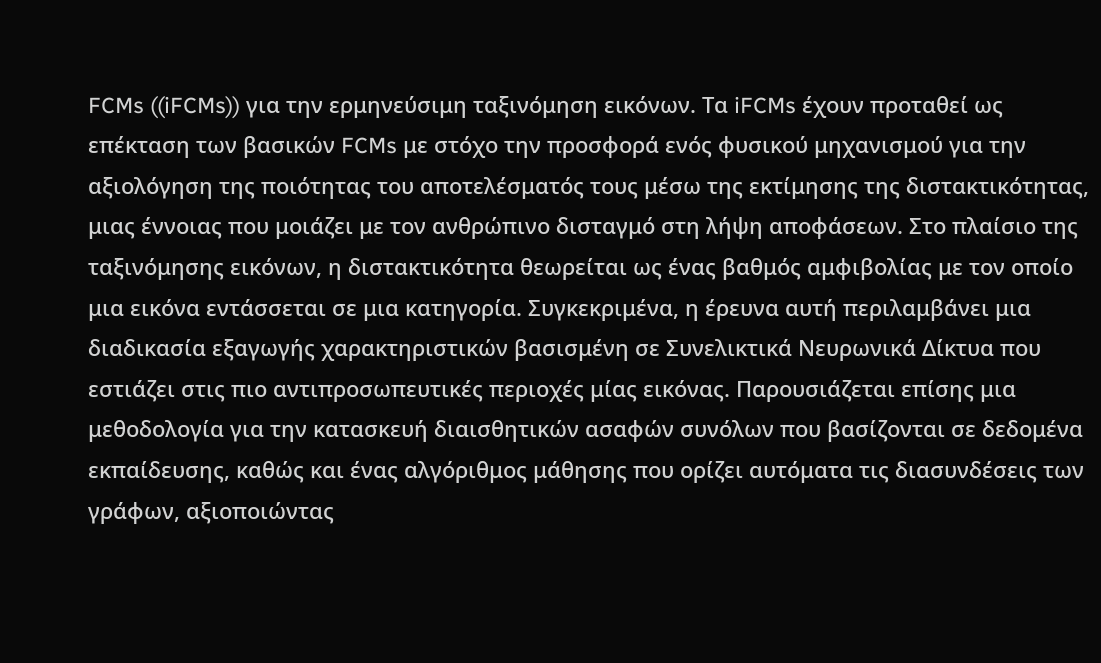FCMs ((iFCMs)) για την ερμηνεύσιμη ταξινόμηση εικόνων. Τα iFCMs έχουν προταθεί ως επέκταση των βασικών FCMs με στόχο την προσφορά ενός φυσικού μηχανισμού για την αξιολόγηση της ποιότητας του αποτελέσματός τους μέσω της εκτίμησης της διστακτικότητας, μιας έννοιας που μοιάζει με τον ανθρώπινο δισταγμό στη λήψη αποφάσεων. Στο πλαίσιο της ταξινόμησης εικόνων, η διστακτικότητα θεωρείται ως ένας βαθμός αμφιβολίας με τον οποίο μια εικόνα εντάσσεται σε μια κατηγορία. Συγκεκριμένα, η έρευνα αυτή περιλαμβάνει μια διαδικασία εξαγωγής χαρακτηριστικών βασισμένη σε Συνελικτικά Νευρωνικά Δίκτυα που εστιάζει στις πιο αντιπροσωπευτικές περιοχές μίας εικόνας. Παρουσιάζεται επίσης μια μεθοδολογία για την κατασκευή διαισθητικών ασαφών συνόλων που βασίζονται σε δεδομένα εκπαίδευσης, καθώς και ένας αλγόριθμος μάθησης που ορίζει αυτόματα τις διασυνδέσεις των γράφων, αξιοποιώντας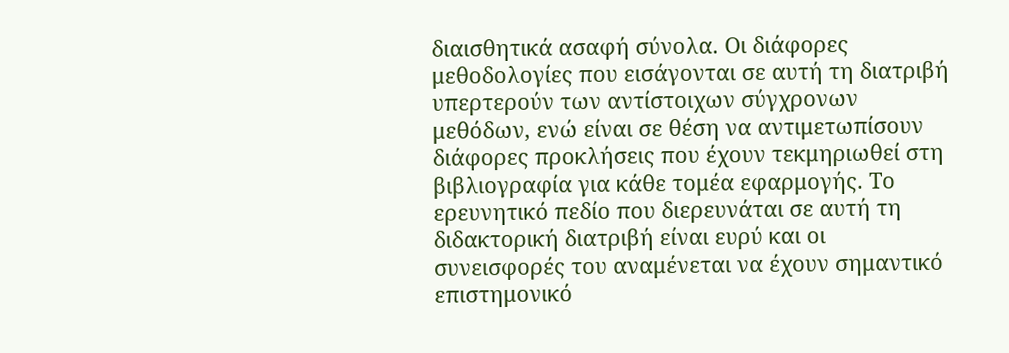διαισθητικά ασαφή σύνολα. Οι διάφορες μεθοδολογίες που εισάγονται σε αυτή τη διατριβή υπερτερούν των αντίστοιχων σύγχρονων μεθόδων, ενώ είναι σε θέση να αντιμετωπίσουν διάφορες προκλήσεις που έχουν τεκμηριωθεί στη βιβλιογραφία για κάθε τομέα εφαρμογής. Το ερευνητικό πεδίο που διερευνάται σε αυτή τη διδακτορική διατριβή είναι ευρύ και οι συνεισφορές του αναμένεται να έχουν σημαντικό επιστημονικό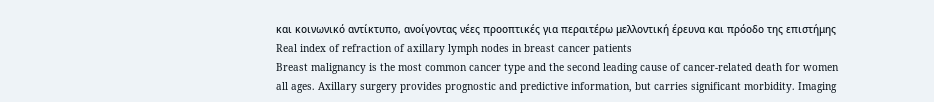και κοινωνικό αντίκτυπο, ανοίγοντας νέες προοπτικές για περαιτέρω μελλοντική έρευνα και πρόοδο της επιστήμης
Real index of refraction of axillary lymph nodes in breast cancer patients
Breast malignancy is the most common cancer type and the second leading cause of cancer-related death for women all ages. Axillary surgery provides prognostic and predictive information, but carries significant morbidity. Imaging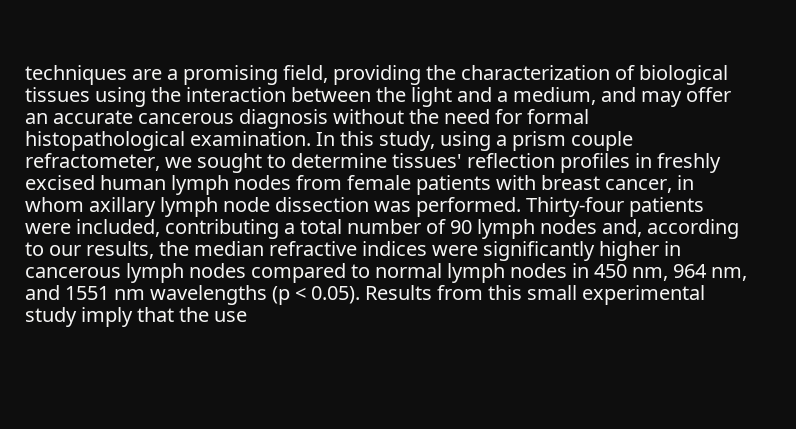techniques are a promising field, providing the characterization of biological tissues using the interaction between the light and a medium, and may offer an accurate cancerous diagnosis without the need for formal histopathological examination. In this study, using a prism couple refractometer, we sought to determine tissues' reflection profiles in freshly excised human lymph nodes from female patients with breast cancer, in whom axillary lymph node dissection was performed. Thirty-four patients were included, contributing a total number of 90 lymph nodes and, according to our results, the median refractive indices were significantly higher in cancerous lymph nodes compared to normal lymph nodes in 450 nm, 964 nm, and 1551 nm wavelengths (p < 0.05). Results from this small experimental study imply that the use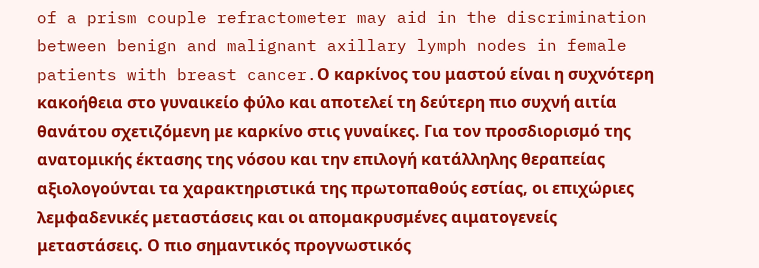of a prism couple refractometer may aid in the discrimination between benign and malignant axillary lymph nodes in female patients with breast cancer.Ο καρκίνος του μαστού είναι η συχνότερη κακοήθεια στο γυναικείο φύλο και αποτελεί τη δεύτερη πιο συχνή αιτία θανάτου σχετιζόμενη με καρκίνο στις γυναίκες. Για τον προσδιορισμό της ανατομικής έκτασης της νόσου και την επιλογή κατάλληλης θεραπείας αξιολογούνται τα χαρακτηριστικά της πρωτοπαθούς εστίας, οι επιχώριες λεμφαδενικές μεταστάσεις και οι απομακρυσμένες αιματογενείς μεταστάσεις. Ο πιο σημαντικός προγνωστικός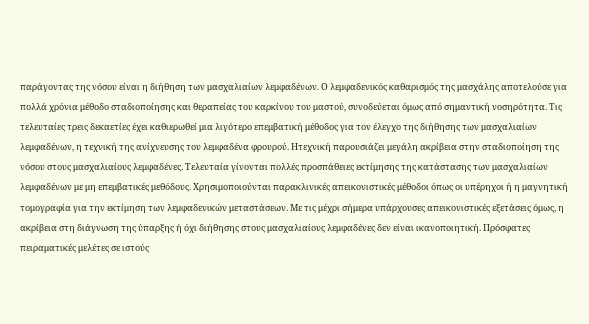παράγοντας της νόσου είναι η διήθηση των μασχαλιαίων λεμφαδένων. Ο λεμφαδενικός καθαρισμός της μασχάλης αποτελούσε για πολλά χρόνια μέθοδο σταδιοποίησης και θεραπείας του καρκίνου του μαστού, συνοδεύεται όμως από σημαντική νοσηρότητα. Τις τελευταίες τρεις δεκαετίες έχει καθιερωθεί μια λιγότερο επεμβατική μέθοδος για τον έλεγχο της διήθησης των μασχαλιαίων λεμφαδένων, η τεχνική της ανίχνευσης του λεμφαδένα φρουρού. Ητεχνική παρουσιάζει μεγάλη ακρίβεια στην σταδιοποίηση της νόσου στους μασχαλιαίους λεμφαδένες. Τελευταία γίνονται πολλές προσπάθειες εκτίμησης της κατάστασης των μασχαλιαίων λεμφαδένων με μη επεμβατικές μεθόδους. Χρησιμοποιούνται παρακλινικές απεικονιστικές μέθοδοι όπως οι υπέρηχοι ή η μαγνητική τομογραφία για την εκτίμηση των λεμφαδενικών μεταστάσεων. Με τις μέχρι σήμερα υπάρχουσες απεικονιστικές εξετάσεις όμως, η ακρίβεια στη διάγνωση της ύπαρξης ή όχι διήθησης στους μασχαλιαίους λεμφαδένες δεν είναι ικανοποιητική. Πρόσφατες πειραματικές μελέτες σε ιστούς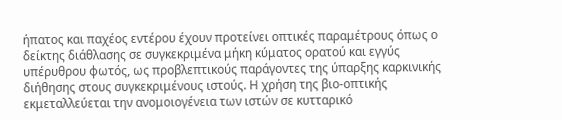ήπατος και παχέος εντέρου έχουν προτείνει οπτικές παραμέτρους όπως ο δείκτης διάθλασης σε συγκεκριμένα μήκη κύματος ορατού και εγγύς υπέρυθρου φωτός, ως προβλεπτικούς παράγοντες της ύπαρξης καρκινικής διήθησης στους συγκεκριμένους ιστούς. Η χρήση της βιο-οπτικής εκμεταλλεύεται την ανομοιογένεια των ιστών σε κυτταρικό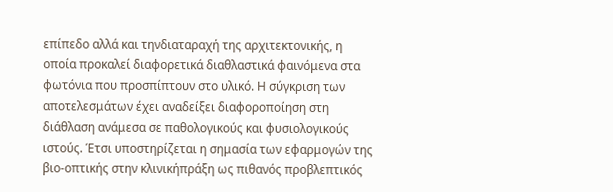επίπεδο αλλά και τηνδιαταραχή της αρχιτεκτονικής, η οποία προκαλεί διαφορετικά διαθλαστικά φαινόμενα στα φωτόνια που προσπίπτουν στο υλικό. Η σύγκριση των αποτελεσμάτων έχει αναδείξει διαφοροποίηση στη διάθλαση ανάμεσα σε παθολογικούς και φυσιολογικούς ιστούς. Έτσι υποστηρίζεται η σημασία των εφαρμογών της βιο-οπτικής στην κλινικήπράξη ως πιθανός προβλεπτικός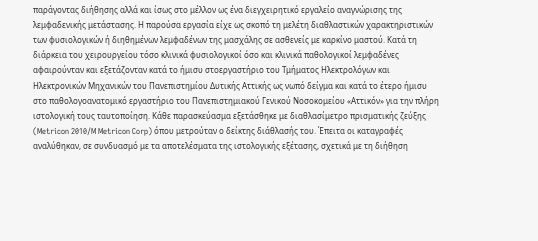παράγοντας διήθησης αλλά και ίσως στο μέλλον ως ένα διεγχειρητικό εργαλείο αναγνώρισης της λεμφαδενικής μετάστασης. Η παρούσα εργασία είχε ως σκοπό τη μελέτη διαθλαστικών χαρακτηριστικών των φυσιολογικών ή διηθημένων λεμφαδένων της μασχάλης σε ασθενείς με καρκίνο μαστού. Κατά τη διάρκεια του χειρουργείου τόσο κλινικά φυσιολογικοί όσο και κλινικά παθολογικοί λεμφαδένες αφαιρούνταν και εξετάζονταν κατά το ήμισυ στοεργαστήριο του Τμήματος Ηλεκτρολόγων και Ηλεκτρονικών Μηχανικών του Πανεπιστημίου Δυτικής Αττικής ως νωπό δείγμα και κατά το έτερο ήμισυ στο παθολογοανατομικό εργαστήριο του Πανεπιστημιακού Γενικού Νοσοκομείου «Αττικόν» για την πλήρη ιστολογική τους ταυτοποίηση. Κάθε παρασκεύασμα εξετάσθηκε με διαθλασίμετρο πρισματικής ζεύξης (Metricon 2010/M Metricon Corp) όπου μετρούταν ο δείκτης διάθλασής του. Έπειτα οι καταγραφές αναλύθηκαν, σε συνδυασμό με τα αποτελέσματα της ιστολογικής εξέτασης, σχετικά με τη διήθηση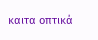καιτα οπτικά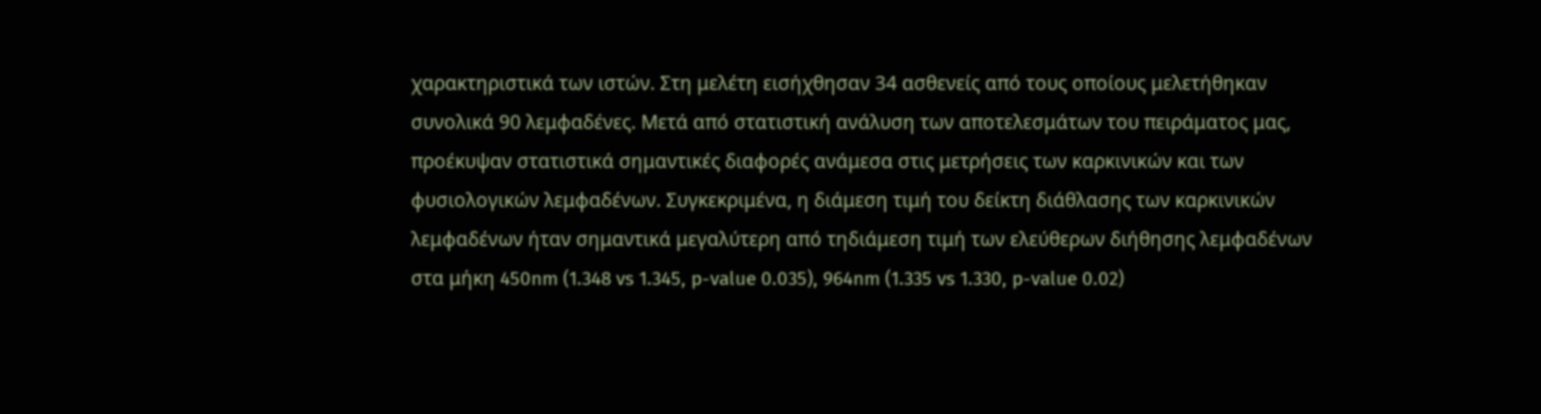χαρακτηριστικά των ιστών. Στη μελέτη εισήχθησαν 34 ασθενείς από τους οποίους μελετήθηκαν συνολικά 90 λεμφαδένες. Μετά από στατιστική ανάλυση των αποτελεσμάτων του πειράματος μας, προέκυψαν στατιστικά σημαντικές διαφορές ανάμεσα στις μετρήσεις των καρκινικών και των φυσιολογικών λεμφαδένων. Συγκεκριμένα, η διάμεση τιμή του δείκτη διάθλασης των καρκινικών λεμφαδένων ήταν σημαντικά μεγαλύτερη από τηδιάμεση τιμή των ελεύθερων διήθησης λεμφαδένων στα μήκη 450nm (1.348 vs 1.345, p-value 0.035), 964nm (1.335 vs 1.330, p-value 0.02)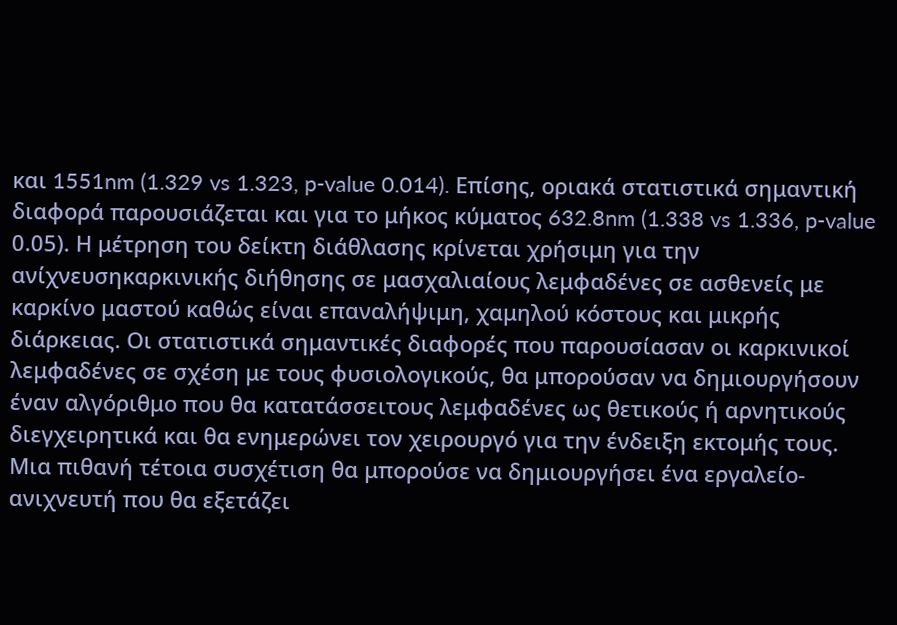και 1551nm (1.329 vs 1.323, p-value 0.014). Επίσης, οριακά στατιστικά σημαντική διαφορά παρουσιάζεται και για το μήκος κύματος 632.8nm (1.338 vs 1.336, p-value 0.05). Η μέτρηση του δείκτη διάθλασης κρίνεται χρήσιμη για την ανίχνευσηκαρκινικής διήθησης σε μασχαλιαίους λεμφαδένες σε ασθενείς με καρκίνο μαστού καθώς είναι επαναλήψιμη, χαμηλού κόστους και μικρής διάρκειας. Οι στατιστικά σημαντικές διαφορές που παρουσίασαν οι καρκινικοί λεμφαδένες σε σχέση με τους φυσιολογικούς, θα μπορούσαν να δημιουργήσουν έναν αλγόριθμο που θα κατατάσσειτους λεμφαδένες ως θετικούς ή αρνητικούς διεγχειρητικά και θα ενημερώνει τον χειρουργό για την ένδειξη εκτομής τους. Μια πιθανή τέτοια συσχέτιση θα μπορούσε να δημιουργήσει ένα εργαλείο-ανιχνευτή που θα εξετάζει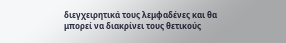διεγχειρητικά τους λεμφαδένες και θα μπορεί να διακρίνει τους θετικούς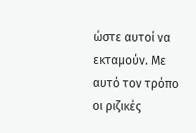ώστε αυτοί να εκταμούν. Με αυτό τον τρόπο οι ριζικές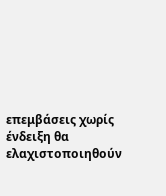επεμβάσεις χωρίς ένδειξη θα ελαχιστοποιηθούν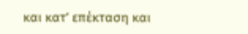και κατ’ επέκταση και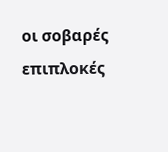οι σοβαρές επιπλοκές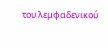του λεμφαδενικού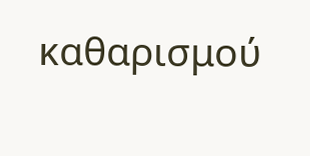καθαρισμού